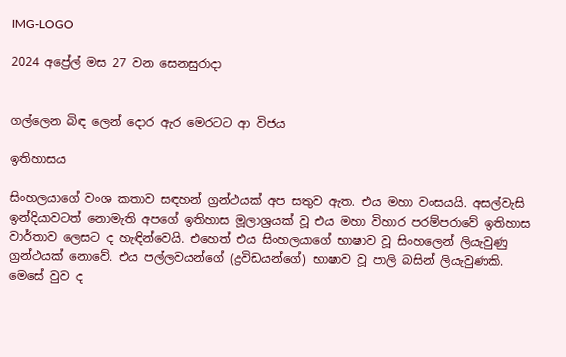IMG-LOGO

2024 අප්‍රේල් මස 27 වන සෙනසුරාදා


ගල්ලෙන බිඳ ලෙන් දෙ‌ාර ඇර මෙරටට ආ විජය

ඉතිහාසය

සිංහලයාගේ වංශ කතාව සඳහන් ග්‍රන්ථයක් අප සතුව ඇත. එය මහා වංසයයි. අසල්වැසි ඉන්දියාවටත් නොමැති අපගේ ඉතිහාස මූලාශ්‍රයක් වූ එය මහා විහාර පරම්පරාවේ ඉතිහාස වාර්තාව ලෙසට ද හැඳින්වෙයි. එහෙත් එය සිංහලයාගේ භාෂාව වූ සිංහලෙන් ලියැවුණු ග්‍රන්ථයක් නොවේ. එය පල්ලවයන්ගේ (ද්‍රවිඩයන්ගේ) භාෂාව වූ පාලි බසින් ලියැවුණකි. මෙසේ වුව ද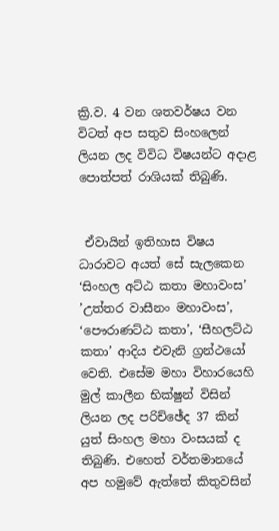ක්‍රි.ව. 4 වන ශතවර්ෂය වන විටත් අප සතුව සිංහලෙන් ලියන ලද විවිධ විෂයන්ට අද‌ාළ පොත්පත් රාශියක් තිබුණි.


 ඒවායින් ඉතිහාස විෂය ධාරාවට අයත් සේ සැලකෙන ‘සිංහල අට්ඨ කතා මහාවංස’ ’උත්තර වාසීනං මහාවංස’, ‘පෞරාණට්ඨ කතා’, ‘සීහලට්ඨ කතා’ ආදිය එවැනි ග්‍රන්ථයෝ වෙති. එසේම මහා විහාරයෙහි මුල් කාලීන භික්ෂුන් විසින් ලියන ලද පරිච්ඡේද 37 කින් යුත් සිංහල මහා වංසයක් ද තිබුණි. එහෙත් වර්තමානයේ අප හමුවේ ඇත්තේ කිතුවසින්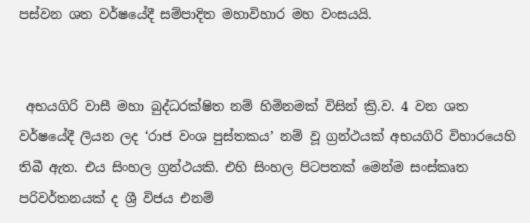පස්වන ශත වර්ෂයේදී සම්පාදිත මහාවිහාර මහ වංසයයි.


 අභයගිරි වාසී මහා බුද්ධරක්ෂිත නම් හිමිනමක් විසින් ක්‍රි.ව. 4 වන ශත වර්ෂයේදී ලියන ලද ‘රාජ වංශ පුස්තකය’ නම් වූ ග්‍රන්ථයක් අභයගිරි විහාරයෙහි තිබී ඇත. එය සිංහල ග්‍රන්ථයකි. එහි සිංහල පිටපතක් මෙන්ම සංස්කෘත පරිවර්තනයක් ද ශ්‍රී විජය එනම්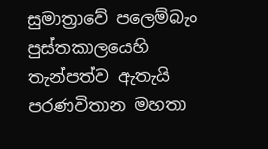සුමාත්‍රාවේ පලෙම්බැං පුස්තකාලයෙහි තැන්පත්ව ඇතැයි පරණවිතාන මහතා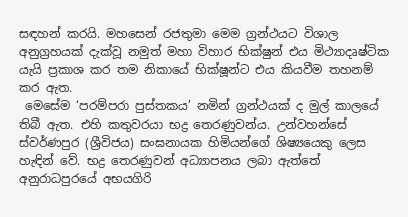සඳහන් කරයි. මහසෙන් රජතුමා මෙම ග්‍රන්ථයට විශාල අනුග්‍රහයක් දැක්වූ නමුත් මහා විහාර භික්ෂුන් එය මිථ්‍යාදෘෂ්ටික යැයි ප්‍රකාශ කර තම නිකායේ භික්ෂූන්ට එය කියවීම තහනම් කර ඇත.
 මෙසේම ‘පරම්පරා පුස්තකය’ නමින් ග්‍රන්ථයක් ද මුල් කාලයේ තිබී ඇත. එහි කතුවරයා භද්‍ර තෙරණුවන්ය. උන්වහන්සේ ස්වර්ණපුර (ශ්‍රීවිජය) සංඝනායක හිමියන්ගේ ශිෂ්‍යයෙකු ලෙස හැඳින් වේ. භද්‍ර තෙරණුවන් අධ්‍යාපනය ලබා ඇත්තේ අනුරාධපුරයේ අභයගිරි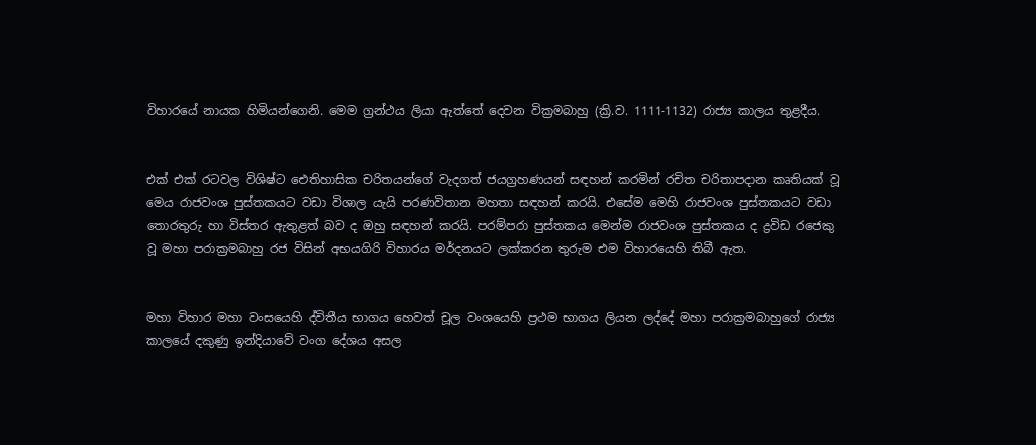විහාරයේ නායක හිමියන්ගෙනි. මෙම ග්‍රන්ථය ලියා ඇත්තේ දෙවන වික්‍රමබාහු (ක්‍රි.ව. 1111-1132) රාජ්‍ය කාලය තුළදීය.


එක් එක් රටවල විශිෂ්ට ඓතිහාසික චරිතයන්ගේ වැදගත් ජයග්‍රහණයන් සඳහන් කරමින් රචිත චරිතාපදාන කෘතියක් වූ මෙය රාජවංශ පුස්තකයට වඩා විශාල යැයි පරණවිතාන මහතා සඳහන් කරයි. එසේම මෙහි රාජවංශ පුස්තකයට වඩා තොරතුරු හා විස්තර ඇතුළත් බව ද ඔහු සඳහන් කරයි. පරම්පරා පුස්තකය මෙන්ම රාජවංශ පුස්තකය ද ද්‍රවිඩ රජෙකු වූ මහා පරාක්‍රමබාහු රජ විසින් අභයගිරි විහාරය මර්දනයට ලක්කරන තුරුම එම විහාරයෙහි තිබී ඇත.


මහා විහාර මහා වංසයෙහි ද්විතීය භාගය හෙවත් චූල වංශයෙහි ප්‍රථම භාගය ලියන ලද්දේ මහා පරාක්‍රමබාහුගේ රාජ්‍ය කාලයේ දකුණු ඉන්දියාවේ වංග දේශය අසල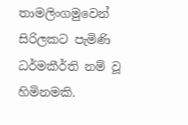තාමලිංගමුවෙන් සිරිලකට පැමිණි ධර්මකීර්ති නම් වූ හිමිනමකි.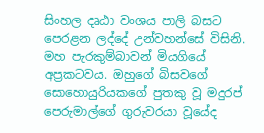සිංහල දෘඨා වංශය පාලි බසට පෙරළන ලද්දේ උන්වහන්සේ විසිනි. මහ පැරකුම්බාවන් මියගියේ අප්‍රකටවය. ඔහුගේ බිසවගේ සොහොයුරියකගේ පුතකු වූ මදුරප් පෙරුමාල්ගේ ගුරුවරයා වූයේද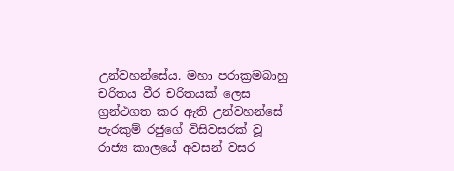උන්වහන්සේය. මහා පරාක්‍රමබාහු චරිතය වීර චරිතයක් ලෙස ග්‍රන්ථගත කර ඇති උන්වහන්සේ පැරකුම් රජුගේ විසිවසරක් වූ රාජ්‍ය කාලයේ අවසන් වසර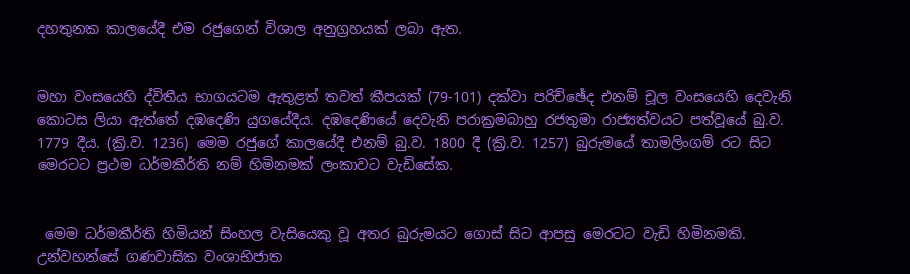දහතුනක කාලයේදී එම රජුගෙන් විශාල අනුග්‍රහයක් ලබා ඇත.


මහා වංසයෙහි ද්විතීය භාගයටම ඇතුළත් තවත් කීපයක් (79-101) දක්වා පරිච්ඡේද එනම් චූල වංසයෙහි දෙවැනි කොටස ලියා ඇත්තේ දඹදෙණි යුගයේදීය. දඹදෙණියේ දෙවැනි පරාක්‍රමබාහු රජතුමා රාජ්‍යත්වයට පත්වූයේ බු.ව. 1779 දීය. (ක්‍රි.ව. 1236) මෙම රජුගේ කාලයේදී එනම් බු.ව. 1800 දී (ක්‍රි.ව. 1257) බුරුමයේ තාමලිංගම් රට සිට මෙරටට ප්‍රථම ධර්මකීර්ති නම් හිමිනමක් ලංකාවට වැඩිසේක.


 මෙම ධර්මකීර්ති හිමියන් සිංහල වැසියෙකු වූ අතර බුරුමයට ගොස් සිට ආපසු මෙරටට වැඩි හිමිනමකි. උන්වහන්සේ ගණවාසික වංශාභිජාත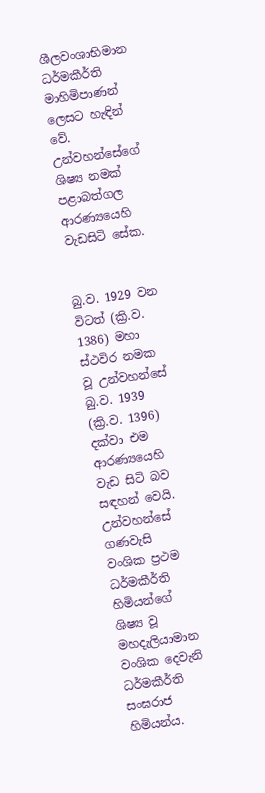ශීලවංශාභිමාන ධර්මකීර්ති මාහිමිපාණන් ලෙසට හැඳින් වේ. උන්වහන්සේගේ ශිෂ්‍ය නමක් පළාබත්ගල ආරණ්‍යයෙහි වැඩසිටි සේක.


බු.ව. 1929 වන විටත් (ක්‍රි.ව. 1386) මහා ස්ථවිර නමක වූ උන්වහන්සේ බු.ව. 1939 (ක්‍රි.ව. 1396) දක්වා එම ආරණ්‍යයෙහි වැඩ සිටි බව සඳහන් වෙයි. උන්වහන්සේ ගණවැසි වංශික ප්‍රථම ධර්මකීර්ති හිමියන්ගේ ශිෂ්‍ය වූ මහදැලියාමාන වංශික දෙවැනි ධර්මකීර්ති සංඝරාජ හිමියන්ය.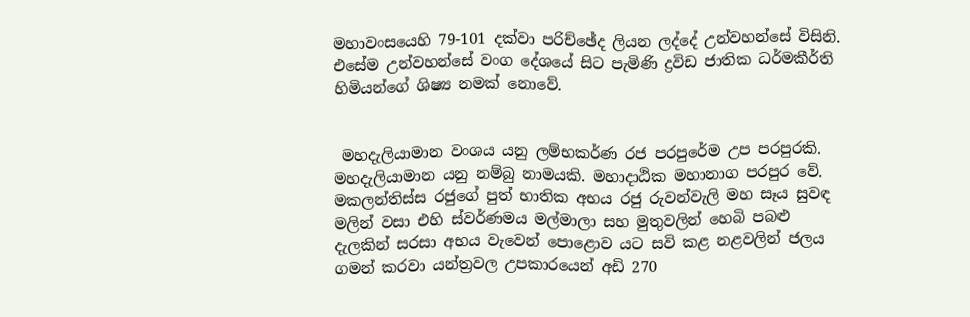මහාවංසයෙහි 79-101 දක්වා පරිච්ඡේද ලියන ලද්දේ උන්වහන්සේ විසිනි. එසේම උන්වහන්සේ වංග දේශයේ සිට පැමිණි ද්‍රවිඩ ජාතික ධර්මකීර්ති හිමියන්ගේ ශිෂ්‍ය නමක් නොවේ.


 මහදැලියාමාන වංශය යනු ලම්භකර්ණ රජ පරපුරේම උප පරපුරකි. මහදැලියාමාන යනු නම්බු නාමයකි. මහාද‌ාඨික මහානාග පරපුර වේ. මකලන්තිස්ස රජුගේ පුත් භාතික අභය රජු රුවන්වැලි මහ සෑය සුවඳ මලින් වසා එහි ස්වර්ණමය මල්මාලා සහ මුතුවලින් හෙබි පබළු දැලකින් සරසා අභය වැවෙන් පොළොව යට සවි කළ නළවලින් ජලය ගමන් කරවා යන්ත්‍රවල උපකාරයෙන් අඩි 270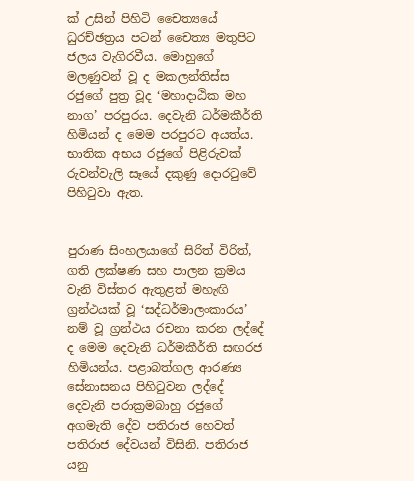ක් උසින් පිහිටි චෛත්‍යයේ ධුරච්ඡත්‍රය පටන් චෛත්‍ය මතුපිට ජලය වැගිරවීය. මොහුගේ මලණුවන් වූ ද මකලන්තිස්ස රජුගේ පුත්‍ර වූද ‘මහාද‌ාඨික මහ නාග’ පරපුරය. දෙවැනි ධර්මකීර්ති හිමියන් ද මෙම පරපුරට අයත්ය. භාතික අභය රජුගේ පිළිරුවක් රුවන්වැලි සෑයේ දකුණු දොරටුවේ පිහිටුවා ඇත.


පුරාණ සිංහලයාගේ සිරිත් විරිත්, ගති ලක්ෂණ සහ පාලන ක්‍රමය වැනි විස්තර ඇතුළත් මහැඟි ග්‍රන්ථයක් වූ ‘සද්ධර්මාලංකාරය’ නම් වූ ග්‍රන්ථය රචනා කරන ලද්දේ ද මෙම දෙවැනි ධර්මකීර්ති සඟරජ හිමියන්ය. පළාබත්ගල ආරණ්‍ය සේනාසනය පිහිටුවන ලද්දේ දෙවැනි පරාක්‍රමබාහු රජුගේ අගමැති දේව පතිරාජ හෙවත් පතිරාජ දේවයන් විසිනි. පතිරාජ යනු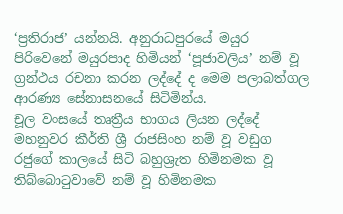‘ප්‍රතිරාජ’ යන්නයි. අනුරාධපුරයේ මයුර පිරිවෙනේ මයුරපාද හිමියන් ‘පූජාවලිය’ නම් වූ ග්‍රන්ථය රචනා කරන ලද්දේ ද මෙම පලාබත්ගල ආරණ්‍ය සේනාසනයේ සිටිමින්ය.
චූල වංසයේ තෘත්‍රීය භාගය ලියන ලද්දේ මහනුවර කීර්ති ශ්‍රී රාජසිංහ නම් වූ වඩුග රජුගේ කාලයේ සිටි බහුශ්‍රැත හිමිනමක වූ තිබ්බොටුවාවේ නම් වූ හිමිනමක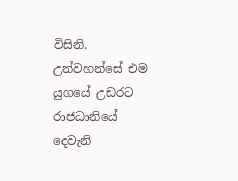විසිනි. උන්වහන්සේ එම යුගයේ උඩරට රාජධානියේ දෙවැනි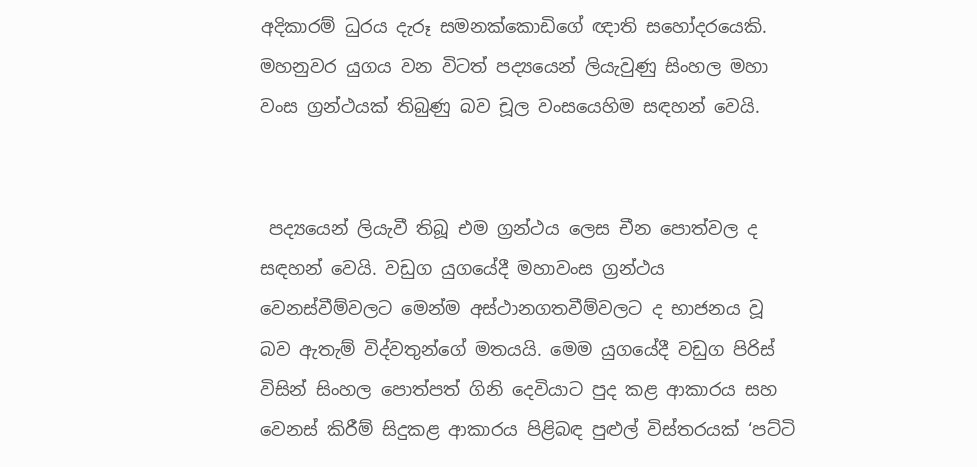අදිකාරම් ධුරය දැරූ සමනක්කොඩිගේ ඥ‌ාති සහෝදරයෙකි. මහනුවර යුගය වන විටත් පද්‍යයෙන් ලියැවුණු සිංහල මහා වංස ග්‍රන්ථයක් තිබුණු බව චූල වංසයෙහිම සඳහන් වෙයි.


 පද්‍යයෙන් ලියැවී තිබූ එම ග්‍රන්ථය ලෙස චීන පොත්වල ද සඳහන් වෙයි. වඩුග යුගයේදී මහාවංස ග්‍රන්ථය වෙනස්වීම්වලට මෙන්ම අස්ථානගතවීම්වලට ද භාජනය වූ බව ඇතැම් විද්වතුන්ගේ මතයයි. මෙම යුගයේදී වඩුග පිරිස් විසින් සිංහල පොත්පත් ගිනි දෙවියාට පුද කළ ආකාරය සහ වෙනස් කිරීම් සිදුකළ ආකාරය පිළිබඳ පුළුල් විස්තරයක් ‘පට්ටි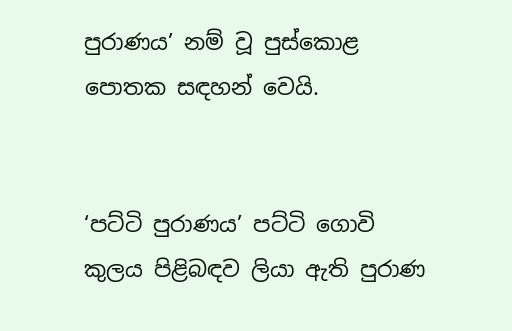පුරාණය’ නම් වූ පුස්කොළ පොතක සඳහන් වෙයි.


‘පට්ටි පුරාණය’ පට්ටි ගොවි කුලය පිළිබඳව ලියා ඇති පුරාණ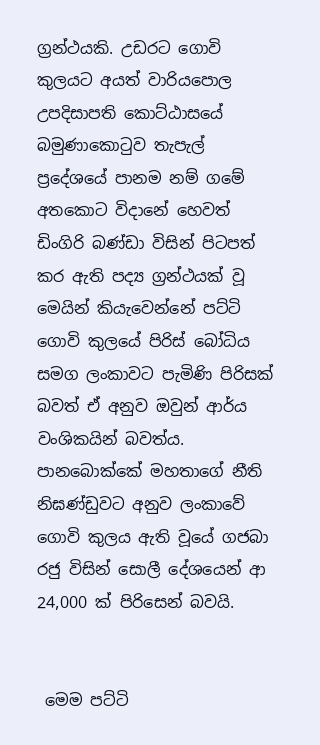ග්‍රන්ථයකි. උඩරට ගොවි කුලයට අයත් වාරියපොල උපදිසාපති කොට්ඨාසයේ බමුණාකොටුව තැපැල් ප්‍රදේශයේ පානම නම් ගමේ අතකොට විද‌ානේ හෙවත් ඩිංගිරි බණ්ඩා විසින් පිටපත් කර ඇති පද්‍ය ග්‍රන්ථයක් වූ මෙයින් කියැවෙන්නේ පට්ටි ගොවි කුලයේ පිරිස් බෝධිය සමග ලංකාවට පැමිණි පිරිසක් බවත් ඒ අනුව ඔවුන් ආර්ය වංශිකයින් බවත්ය. පානබොක්කේ මහතාගේ නීති නිඝණ්ඩුවට අනුව ලංකාවේ ගොවි කුලය ඇති වූයේ ගජබා රජු විසින් සොලී දේශයෙන් ආ 24,000 ක් පිරිසෙන් බවයි.


 මෙම පට්ටි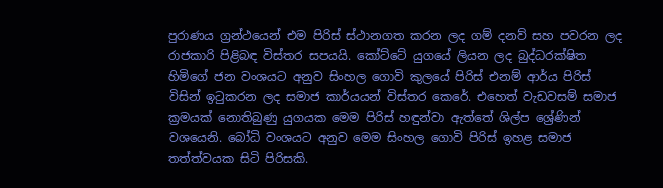පුරාණය ග්‍රන්ථයෙන් එම පිරිස් ස්ථානගත කරන ලද ගම් දනව් සහ පවරන ලද රාජකාරි පිළිබඳ විස්තර සපයයි. කෝට්ටේ යුගයේ ලියන ලද බුද්ධරක්ෂිත හිමිගේ ජන වංශයට අනුව සිංහල ගොවි කුලයේ පිරිස් එනම් ආර්ය පිරිස් විසින් ඉටුකරන ලද සමාජ කාර්යයන් විස්තර කෙරේ. එහෙත් වැඩවසම් සමාජ ක්‍රමයක් නොතිබුණු යුගයක මෙම පිරිස් හඳුන්වා ඇත්තේ ශිල්ප ශ්‍රේණින් වශයෙනි. බෝධි වංශයට අනුව මෙම සිංහල ගොවි පිරිස් ඉහළ සමාජ තත්ත්වයක සිටි පිරිසකි.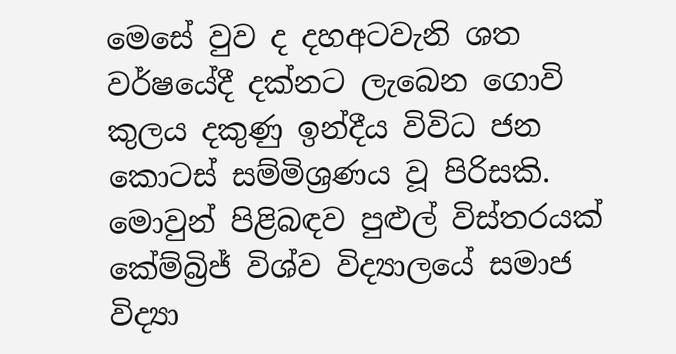මෙසේ වුව ද දහඅටවැනි ශත වර්ෂයේදී දක්නට ලැබෙන ගොවි කුලය දකුණු ඉන්දීය විවිධ ජන කොටස් සම්මිශ්‍රණය වූ පිරිසකි. මොවුන් පිළිබඳව පුළුල් විස්තරයක් කේම්බ්‍රිජ් විශ්ව විද්‍යාලයේ සමාජ විද්‍යා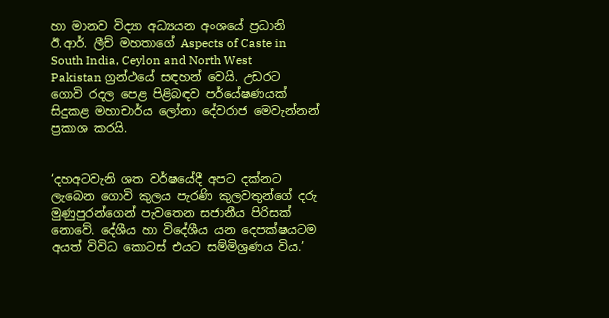හා මානව විද්‍යා අධ්‍යයන අංශයේ ප්‍රධානි ඊ.ආර්. ලීච් මහතාගේ Aspects of Caste in South India, Ceylon and North West Pakistan ග්‍රන්ථයේ සඳහන් වෙයි. උඩරට ගොවි රදල පෙළ පිළිබඳව පර්යේෂණයක් සිදුකළ මහාචාර්ය ලෝනා දේවරාජ මෙවැන්නන් ප්‍රකාශ කරයි.


‘දහඅටවැනි ශත වර්ෂයේදී අපට දක්නට ලැබෙන ගොවි කුලය පැරණි කුලවතුන්ගේ දරු මුණුපුරන්ගෙන් පැවතෙන සජානීය පිරිසක් නොවේ. දේශීය හා විදේශීය යන දෙපක්ෂයටම අයත් විවිධ කොටස් එයට සම්මිශ්‍රණය විය.’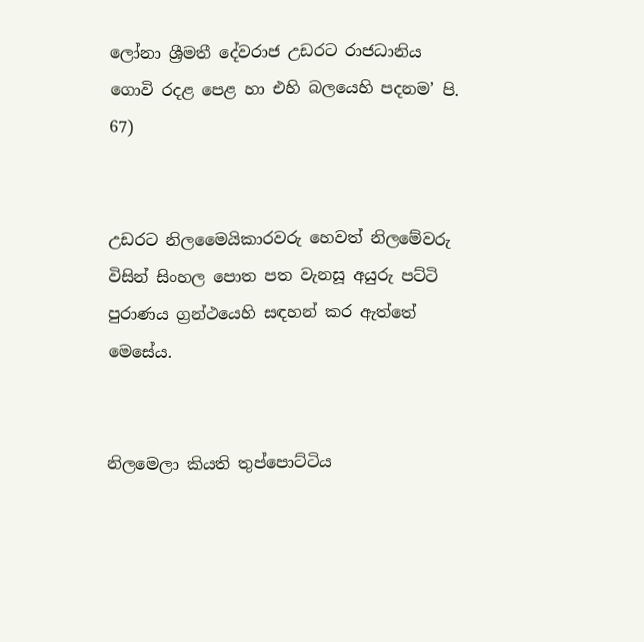ලෝනා ශ්‍රීමතී දේවරාජ උඩරට රාජධානිය ගොවි රදළ පෙළ හා එහි බලයෙහි පදනම’ පි. 67)


උඩරට නිලමෛයිකාරවරු හෙවත් නිලමේවරු විසින් සිංහල පොත පත වැනසූ අයුරු පට්ටි පුරාණය ග්‍රන්ථයෙහි සඳහන් කර ඇත්තේ මෙසේය.


නිලමෙලා කියති තුප්පොට්ටිය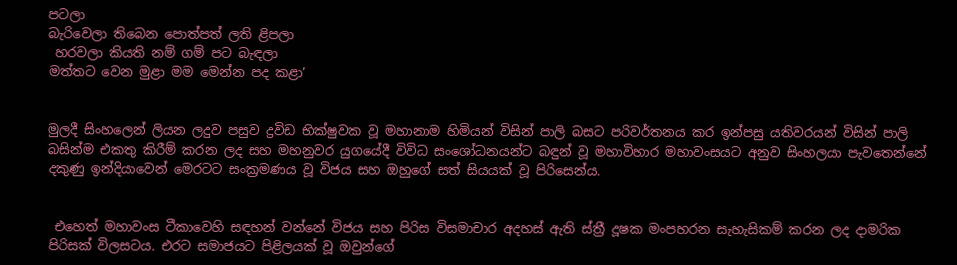පටලා
බැරිවෙලා තිබෙන පොත්පත් ලති ළිපලා
 හරවලා කියති නම් ගම් පට බැඳලා
මත්තට වෙන මුළා මම මෙන්න පද කළා’


මුලදී සිංහලෙන් ලියන ලදුව පසුව ද්‍රවිඩ භික්ෂුවක වූ මහානාම හිමියන් විසින් පාලි බසට පරිවර්තනය කර ඉන්පසු යතිවරයන් විසින් පාලි බසින්ම එකතු කිරීම් කරන ලද සහ මහනුවර යුගයේදී විවිධ සංශෝධනයන්ට බඳුන් වූ මහාවිහාර මහාවංසයට අනුව සිංහලයා පැවතෙන්නේ දකුණු ඉන්දියාවෙන් මෙරටට සංක්‍රමණය වූ විජය සහ ඔහුගේ සත් සියයක් වූ පිරිසෙන්ය.


 එහෙත් මහාවංස ටීකාවෙහි සඳහන් වන්නේ විජය සහ පිරිස විසමාචාර අදහස් ඇති ස්ත්‍රී දූෂක මංපහරන සැහැසිකම් කරන ලද ද‌ාමරික පිරිසක් විලසටය. එරට සමාජයට පිළිලයක් වූ ඔවුන්ගේ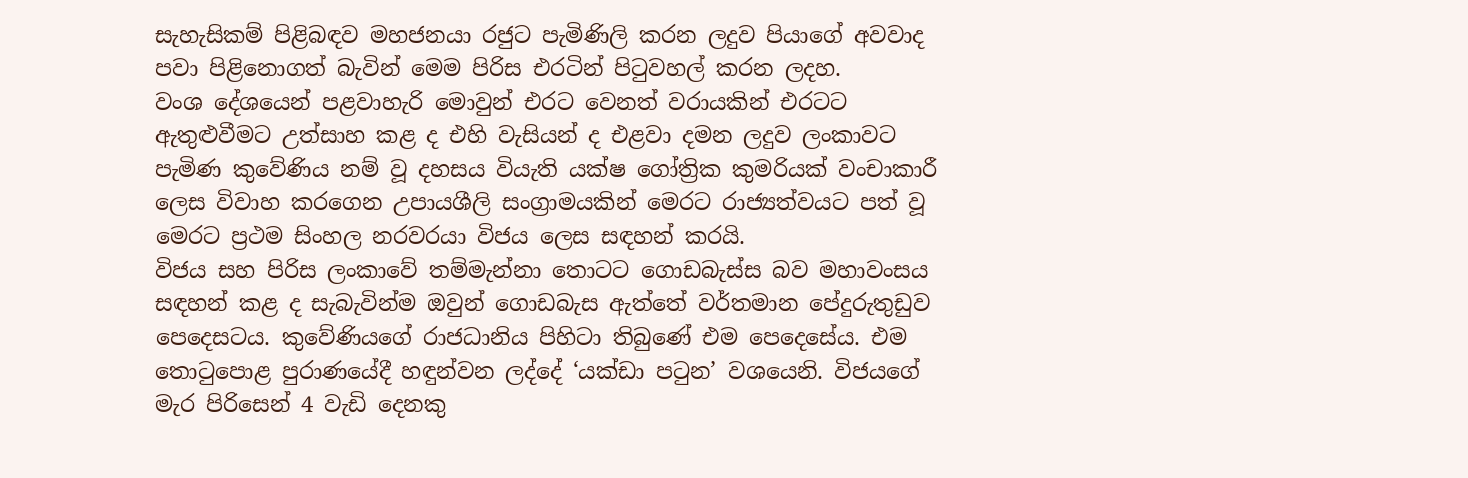සැහැසිකම් පිළිබඳව මහජනයා රජුට පැමිණිලි කරන ලදුව පියාගේ අවවාද පවා පිළිනොගත් බැවින් මෙම පිරිස එරටින් පිටුවහල් කරන ලදහ.
වංශ දේශයෙන් පළවාහැරි මොවුන් එරට වෙනත් වරායකින් එරටට ඇතුළුවීමට උත්සාහ කළ ද එහි වැසියන් ද එළවා දමන ලදුව ලංකාවට පැමිණ කුවේණිය නම් වූ දහසය වියැති යක්ෂ ගෝත්‍රික කුමරියක් වංචාකාරී ලෙස විවාහ කරගෙන උපායශීලි සංග්‍රාමයකින් මෙරට රාජ්‍යත්වයට පත් වූ මෙරට ප්‍රථම සිංහල නරවරයා විජය ලෙස සඳහන් කරයි.
විජය සහ පිරිස ලංකාවේ තම්මැන්නා තොටට ගොඩබැස්ස බව මහාවංසය සඳහන් කළ ද සැබැවින්ම ඔවුන් ගොඩබැස ඇත්තේ වර්තමාන පේදුරුතුඩුව පෙදෙසටය. කුවේණියගේ රාජධානිය පිහිටා තිබුණේ එම පෙදෙසේය. එම තොටුපොළ පුරාණයේදී හඳුන්වන ලද්දේ ‘යක්ඩා පටුන’ වශයෙනි. විජයගේ මැර පිරිසෙන් 4 වැඩි දෙනකු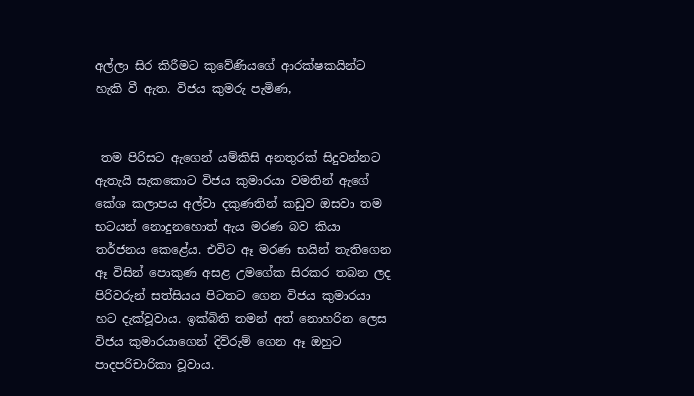අල්ලා සිර කිරීමට කුවේණියගේ ආරක්ෂකයින්ට හැකි වී ඇත. විජය කුමරු පැමිණ,


 තම පිරිසට ඇගෙන් යම්කිසි අනතුරක් සිදුවන්නට ඇතැයි සැකකොට විජය කුමාරයා වමතින් ඇගේ කේශ කලාපය අල්වා දකුණතින් කඩුව ඔසවා තම භටයන් නොදුනහොත් ඇය මරණ බව කියා තර්ජනය කෙළේය. එවිට ඈ මරණ භයින් තැතිගෙන ඈ විසින් පොකුණ අසළ උමගේක සිරකර තබන ලද පිරිවරුන් සත්සියය පිටතට ගෙන විජය කුමාරයා හට දැක්වූවාය. ඉක්බිති තමන් අත් නොහරින ලෙස විජය කුමාරයාගෙන් දිව්රුම් ගෙන ඈ ඔහුට පාදපරිචාරිකා වූවාය.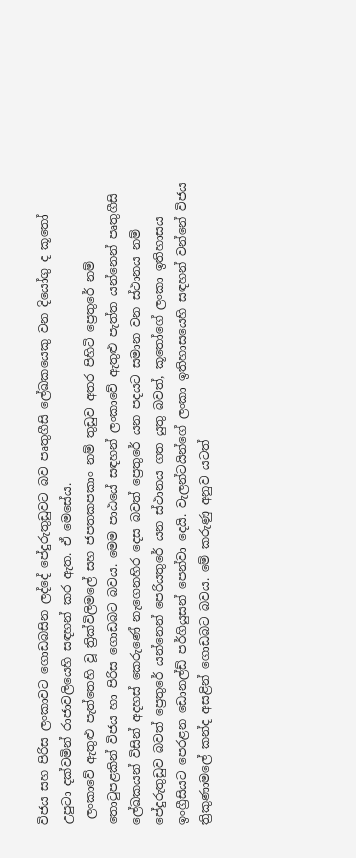විජය සහ පිරිස ලංකාවට ගොඩබසින ලද්දේ පේදුරුතුඩුවට බව පෘතුගීසි ලේඛකයෙකු වන දියෝගු ද කූතෝ උපුටා දක්වමින් රාජාවලියෙහි සඳහන් කර ඇත. ඒ මෙසේය.
 ලංකාවේ ඇතුළු පැත්තෙහි වූ ත්‍රික්විලිමලේ සහ ජපතකපකාං නම් තුඩුව අතර පිහිටි ප්‍රෙතුරේ නම් තොටුපළකින් විජය හා පිරිස ගොඩබට බවය. මෙම පාඨයේ සඳහන් ලංකාවේ ඇතුළු පැත්ත යන්නෙන් පෘතුගීසි ලේඛකයන් විසින් අදහස් කෙරුණේ නැගෙනහිර දෙස බවත් ප්‍රෙතුරේ යන පදයට සමාන වන ස්ථානය නම් පේදුරුතුඩුව බවත් ප්‍රෙතුරේ යන්නෙන් පෙරියතුරේ යන ස්ථානය ගත යුතු බවත්, කූතෝගේ ලංකා ඉතිහාසය ඉංග්‍රීසියට පෙරළන ඩොනල්ඩ් පර්ගියුසන් පෙන්වා දෙයි. වැලන්ටයින්ගේ ලංකා ඉතිහාසයෙහි සඳහන් වන්නේ විජය ත්‍රිකුණාමලේ කන්ද අසළින් ගොඩබට බවය. මේ කරුණු අනුව යටත්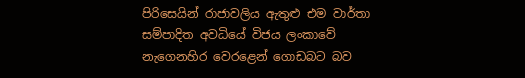පිරිසෙයින් රාජාවලිය ඇතුළු එම වාර්තා සම්පාදිත අවධියේ විජය ලංකාවේ නැගෙනහිර වෙරළෙන් ගොඩබට බව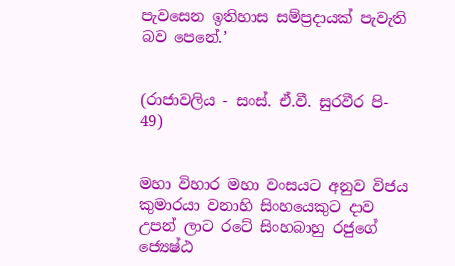පැවසෙන ඉතිහාස සම්ප්‍රද‌ායක් පැවැති බව පෙනේ.’


(රාජාවලිය - සංස්. ඒ.වී. සුරවීර පි- 49)


මහා විහාර මහා වංසයට අනුව විජය කුමාරයා වනාහි සිංහයෙකුට ද‌ාව උපන් ලාට රටේ සිංහබාහු රජුගේ ජ්‍යෙෂ්ඨ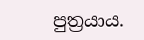පුත්‍රයාය.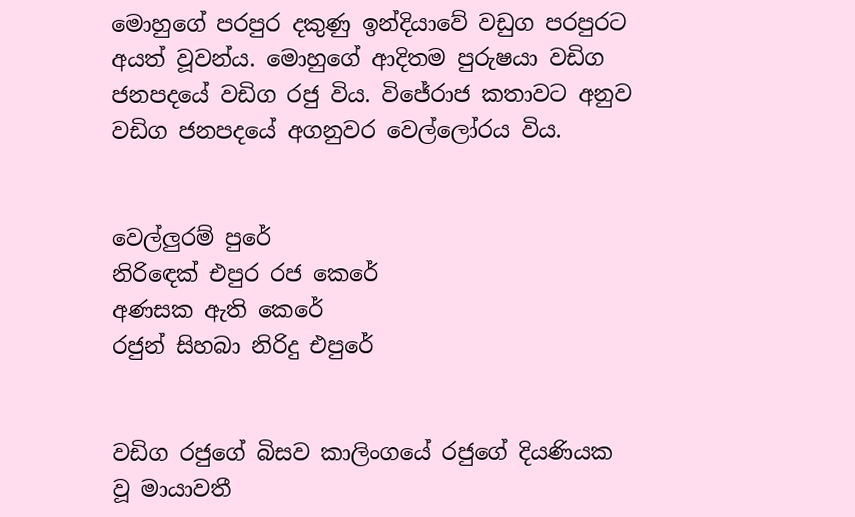මොහුගේ පරපුර දකුණු ඉන්දියාවේ වඩුග පරපුරට අයත් වූවන්ය. මොහුගේ ආදිතම පුරුෂයා වඩිග ජනපදයේ වඩිග රජු විය. විජේරාජ කතාවට අනුව වඩිග ජනපදයේ අගනුවර වෙල්ලෝරය විය.


වෙල්ලුරම් පුරේ
නිරිඳෙක් එපුර රජ කෙරේ
අණසක ඇති කෙරේ
රජුන් සිහබා නිරිදු එපුරේ


වඩිග රජුගේ බිසව කාලිංගයේ රජුගේ දියණියක වූ මායාවතී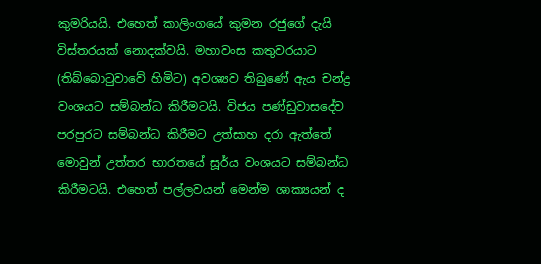කුමරියයි. එහෙත් කාලිංගයේ කුමන රජුගේ දැයි විස්තරයක් නොදක්වයි. මහාවංස කතුවරයාට (තිබ්බොටුවාවේ හිමිට) අවශ්‍යව තිබුණේ ඇය චන්ද්‍ර වංශයට සම්බන්ධ කිරීමටයි. විජය පණ්ඩුවාසදේව පරපුරට සම්බන්ධ කිරීමට උත්සාහ දරා ඇත්තේ මොවුන් උත්තර භාරතයේ සූර්ය වංශයට සම්බන්ධ කිරීමටයි. එහෙත් පල්ලවයන් මෙන්ම ශාක්‍යයන් ද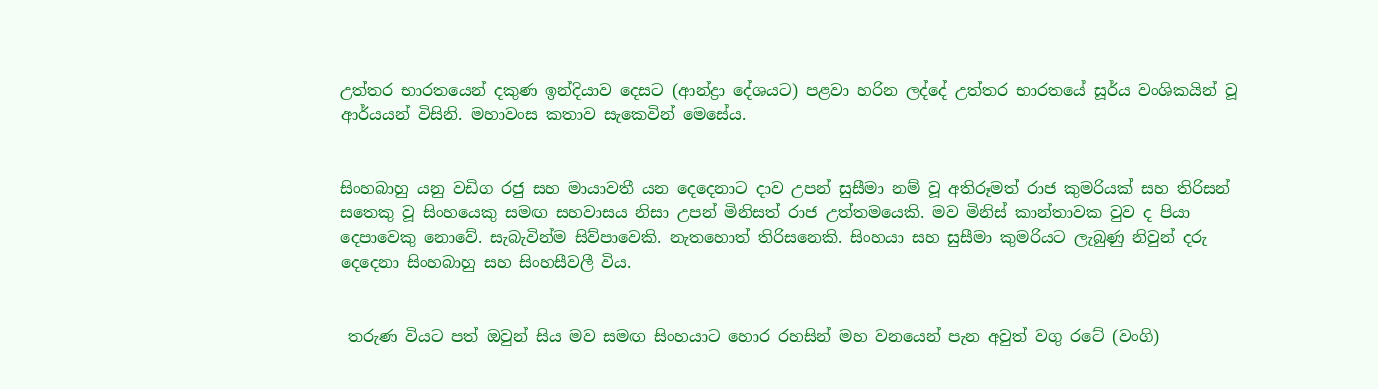උත්තර භාරතයෙන් දකුණ ඉන්දියාව දෙසට (ආන්ද්‍රා දේශයට) පළවා හරින ලද්දේ උත්තර භාරතයේ සූර්ය වංශිකයින් වූ ආර්යයන් විසිනි. මහාවංස කතාව සැකෙවින් මෙසේය.


සිංහබාහු යනු වඩිග රජු සහ මායාවතී යන දෙදෙනාට ‌ද‌ාව උපන් සුසීමා නම් වූ අතිරූමත් රාජ කුමරියක් සහ තිරිසන් සතෙකු වූ සිංහයෙකු සමඟ සහවාසය නිසා උපන් මිනිසත් රාජ උත්තමයෙකි. මව මිනිස් කාන්තාවක වුව ද පියා දෙපාවෙකු නොවේ. සැබැවින්ම සිව්පාවෙකි. නැතහොත් තිරිසනෙකි. සිංහයා සහ සුසීමා කුමරියට ලැබුණු නිවුන් දරු දෙදෙනා සිංහබාහු සහ සිංහසීවලී විය.


 තරුණ වියට පත් ඔවුන් සිය මව සමඟ සිංහයාට හොර රහසින් මහ වනයෙන් පැන අවුත් වගු රටේ (වංගි)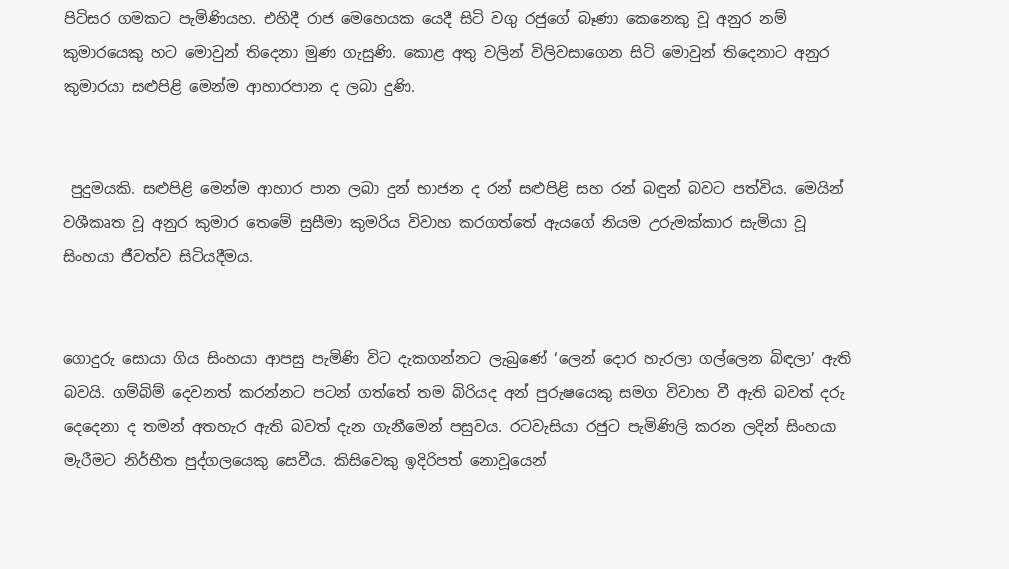පිටිසර ගමකට පැමිණියහ. එහිදී රාජ මෙහෙයක යෙදී සිටි වගු රජුගේ බෑණා කෙනෙකු වූ අනුර නම් කුමාරයෙකු හට මොවුන් තිදෙනා මුණ ගැසුණි. කොළ අතු වලින් විලිවසාගෙන සිටි මොවුන් තිදෙනාට අනුර කුමාරයා සළුපිළි මෙන්ම ආහාරපාන ද ලබා දුණි.


 පුදුමයකි. සළුපිළි මෙන්ම ආහාර පාන ලබා දුන් භාජන ද රන් සළුපිළි සහ රන් බඳුන් බවට පත්විය. මෙයින් වශීකෘත වූ අනුර කුමාර තෙමේ සුසීමා කුමරිය විවාහ කරගත්තේ ඇයගේ නියම උරුමක්කාර සැමියා වූ සිංහයා ජීවත්ව සිටියදීමය.


ගොදුරු සොයා ගිය සිංහයා ආපසු පැමිණි විට දැකගන්නට ලැබුණේ ‘ලෙන් දෙ‌ාර හැරලා ගල්ලෙන බිඳලා’ ඇති බවයි. ගම්බිම් දෙවනත් කරන්නට පටන් ගත්තේ තම බිරියද අන් පුරුෂයෙකු සමග විවාහ වී ඇති බවත් දරු දෙදෙනා ද තමන් අතහැර ඇති බවත් දැන ගැනීමෙන් පසුවය. රටවැසියා රජුට පැමිණිලි කරන ලදින් සිංහයා මැරීමට නිර්භීත පුද්ගලයෙකු සෙවීය. කිසිවෙකු ඉදිරිපත් නොවූයෙන්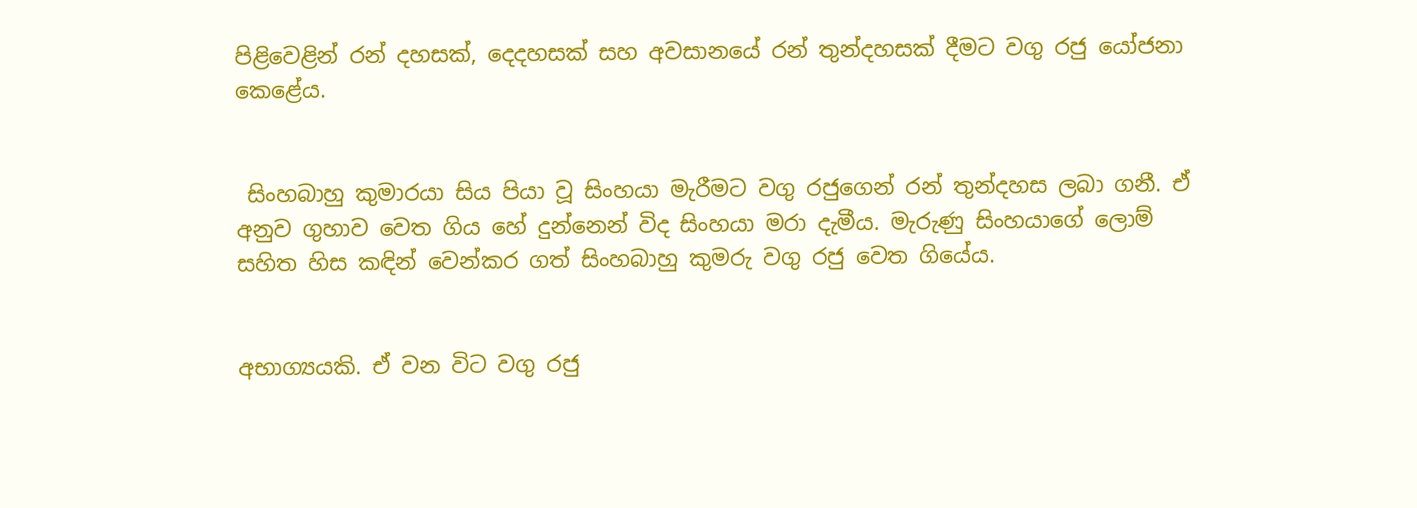පිළිවෙළින් රන් දහසක්, දෙදහසක් සහ අවසානයේ රන් තුන්දහසක් දීමට වගු රජු යෝජනා කෙළේය.


 සිංහබාහු කුමාරයා සිය පියා වූ සිංහයා මැරීමට වගු රජුගෙන් රන් තුන්දහස ලබා ගනී. ඒ අනුව ගුහාව වෙත ගිය හේ දුන්නෙන් විද සිංහයා මරා දැමීය. මැරුණු සිංහයාගේ ලොම් සහිත හිස කඳින් වෙන්කර ගත් සිංහබාහු කුමරු වගු රජු වෙත ගියේය.


අභාග්‍යයකි. ඒ වන විට වගු රජු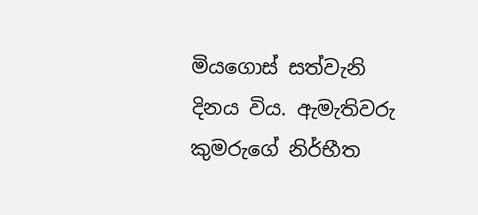මියගොස් සත්වැනි දිනය විය. ඇමැතිවරු කුමරුගේ නිර්භීත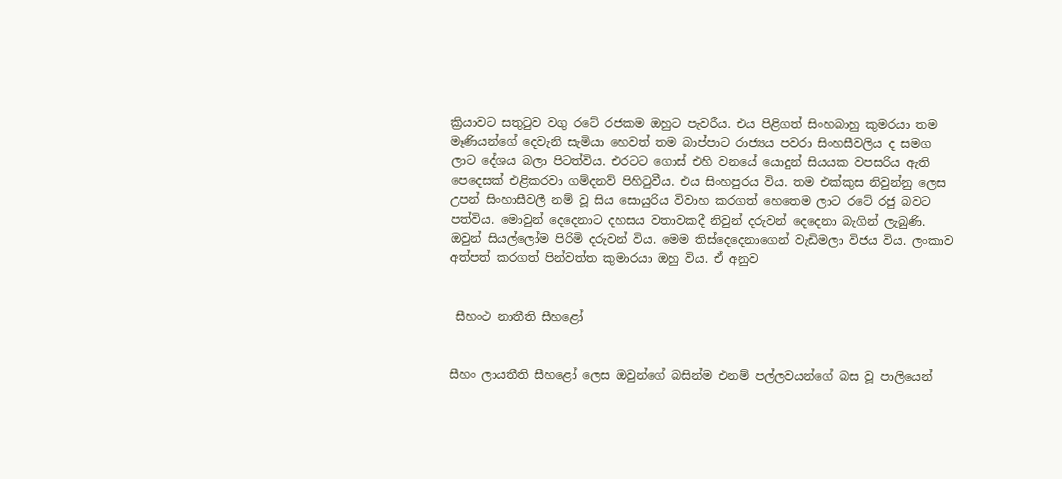ක්‍රියාවට සතුටුව වගු රටේ රජකම ඔහුට පැවරීය. එය පිළිගත් සිංහබාහු කුමරයා තම මෑණියන්ගේ දෙවැනි සැමියා හෙවත් තම බාප්පාට රාජ්‍යය පවරා සිංහසීවලිය ද සමග ලාට දේශය බලා පිටත්විය. එරටට ගොස් එහි වනයේ යොදුන් සියයක වපසරිය ඇති පෙදෙසක් එළිකරවා ගම්දනව් පිහිටුවීය. එය සිංහපුරය විය. තම එක්කුස නිවුන්නු ලෙස උපන් සිංහාසීවලී නම් වූ සිය සොයුරිය විවාහ කරගත් හෙතෙම ලාට රටේ රජු බවට පත්විය. මොවුන් දෙදෙනාට දහසය වතාවකදී නිවුන් දරුවන් දෙදෙනා බැගින් ලැබුණි. ඔවුන් සියල්ලෝම පිරිමි දරුවන් විය. මෙම තිස්දෙදෙනාගෙන් වැඩිමලා විජය විය. ලංකාව අත්පත් කරගත් පින්වත්ත කුමාරයා ඔහු විය. ඒ අනුව


 සීහංථ නාතීති සීහළෝ


සීහං ලායතීති සීහළෝ ලෙස ඔවුන්ගේ බසින්ම එනම් පල්ලවයන්ගේ බස වූ පාලියෙන්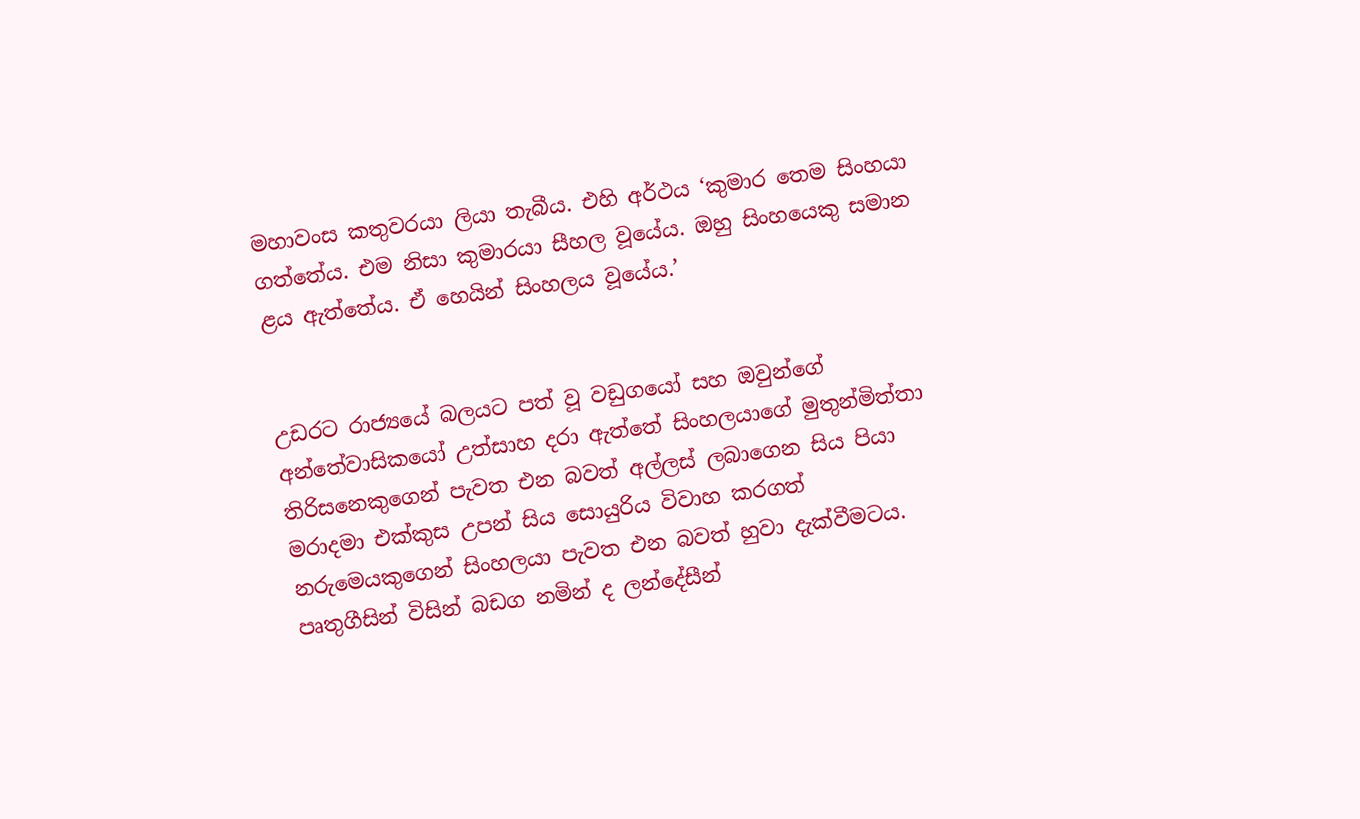මහාවංස කතුවරයා ලියා තැබීය. එහි අර්ථය ‘කුමාර තෙම සිංහයා ගත්තේය. එම නිසා කුමාරයා සීහල වූයේය. ඔහු සිංහයෙකු සමාන ළය ඇත්තේය. ඒ හෙයින් සිංහලය වූයේය.’


උඩරට රාජ්‍යයේ බලයට පත් වූ වඩුගයෝ සහ ඔවුන්ගේ අන්තේවාසිකයෝ උත්සාහ දරා ඇත්තේ සිංහලයාගේ මුතුන්මිත්තා තිරිසනෙකුගෙන් පැවත එන බවත් අල්ලස් ලබාගෙන සිය පියා මරාදමා එක්කුස උපන් සිය සොයුරිය විවාහ කරගත් නරුමෙයකුගෙන් සිංහලයා පැවත එන බවත් හුවා දැක්වීමටය. පෘතුගීසින් විසින් බඩග නමින් ද ලන්දේසීන්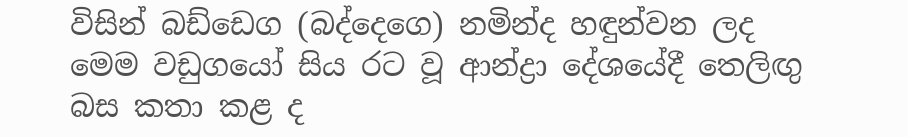විසින් බඩ්ඩෙග (බද්දෙගෙ) නමින්ද හඳුන්වන ලද මෙම වඩුගයෝ සිය රට වූ ආන්ද්‍ර‌ා දේශයේදී තෙලිඟු බස කතා කළ ද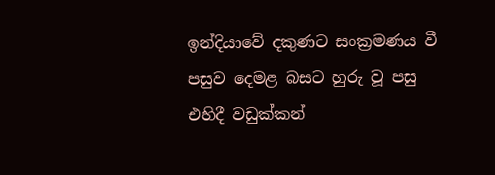ඉන්දියාවේ දකුණට සංක්‍රමණය වී පසුව දෙමළ බසට හුරු වූ පසු එහිදී වඩුක්කන්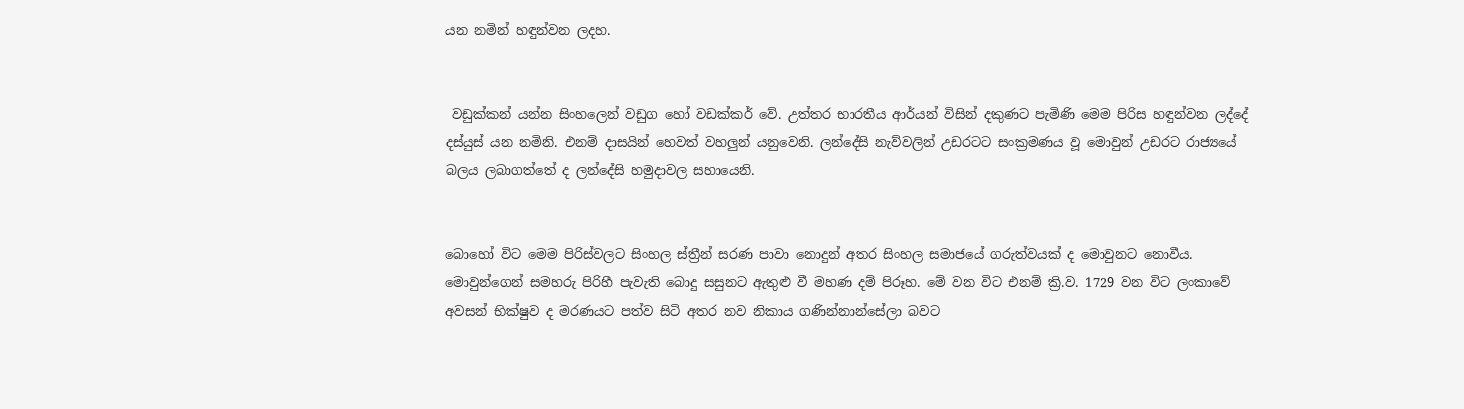යන නමින් හඳුන්වන ලදහ.


 වඩුක්කන් යන්න සිංහලෙන් වඩුග හෝ වඩක්කර් වේ. උත්තර භාරතීය ආර්යන් විසින් දකුණට පැමිණි මෙම පිරිස හඳුන්වන ලද්දේ දස්යුස් යන නමිනි. එනම් ද‌ාසයින් හෙවත් වහලුන් යනුවෙනි. ලන්දේසි නැව්වලින් උඩරටට සංක්‍රමණය වූ මොවුන් උඩරට රාජ්‍යයේ බලය ලබාගත්තේ ද ලන්දේසි හමුද‌ාවල සහායෙනි.


බොහෝ විට මෙම පිරිස්වලට සිංහල ස්ත්‍රීන් සරණ පාවා නොදුන් අතර සිංහල සමාජයේ ගරුත්වයක් ද මොවුනට නොවීය. මොවුන්ගෙන් සමහරු පිරිහී පැවැති බොදු සසුනට ඇතුළු වී මහණ දම් පිරූහ. මේ වන විට එනම් ක්‍රි.ව. 1729 වන විට ලංකාවේ අවසන් භික්ෂුව ද මරණයට පත්ව සිටි අතර නව නිකාය ගණින්නාන්සේලා බවට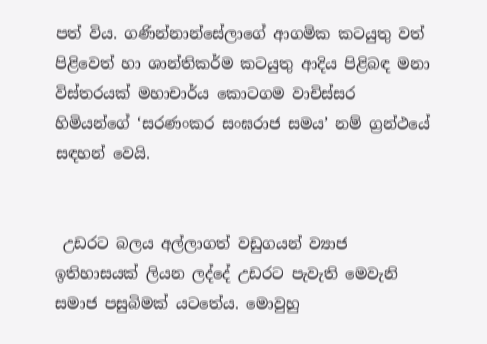පත් විය. ගණින්නාන්සේලාගේ ආගමික කටයුතු වත් පිළිවෙත් හා ශාන්තිකර්ම කටයුතු ආදිය පිළිබඳ මනා විස්තරයක් මහාචාර්ය කොටගම වාචිස්සර හිමියන්ගේ ‘සරණංකර සංඝරාජ සමය’ නම් ග්‍රන්ථයේ සඳහන් වෙයි.


 උඩරට බලය අල්ලාගත් වඩුගයන් ව්‍යාජ ඉතිහාසයක් ලියන ලද්දේ උඩරට පැවැති මෙවැනි සමාජ පසුබිමක් යටතේය. මොවුහු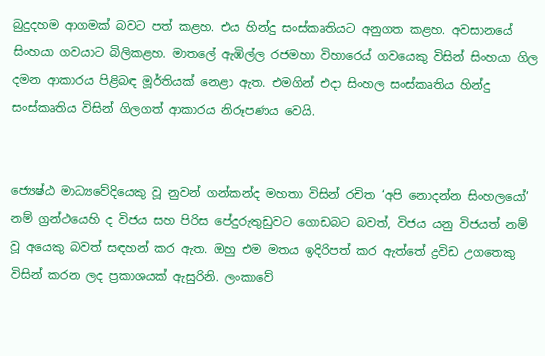බුදුදහම ආගමක් බවට පත් කළහ. එය හින්දු සංස්කෘතියට අනුගත කළහ. අවසානයේ සිංහයා ගවයාට බිලිකළහ. මාතලේ ඇඹිල්ල රජමහා විහාරෙය් ගවයෙකු විසින් සිංහයා ගිල දමන ආකාරය පිළිබඳ මූර්තියක් නෙළා ඇත. එමගින් එද‌ා සිංහල සංස්කෘතිය හින්දු සංස්කෘතිය විසින් ගිලගත් ආකාරය නිරූපණය වෙයි.


ජ්‍යෙෂ්ඨ මාධ්‍යවේදියෙකු වූ නුවන් ගන්කන්ද මහතා විසින් රචිත ‘අපි නොදන්න සිංහලයෝ’ නම් ග්‍රන්ථයෙහි ද විජය සහ පිරිස පේදුරුතුඩුවට ගොඩබට බවත්, විජය යනු විජයත් නම් වූ අයෙකු බවත් සඳහන් කර ඇත. ඔහු එම මතය ඉදිරිපත් කර ඇත්තේ ද්‍රවිඩ උගතෙකු විසින් කරන ලද ප්‍රකාශයක් ඇසුරිනි. ලංකාවේ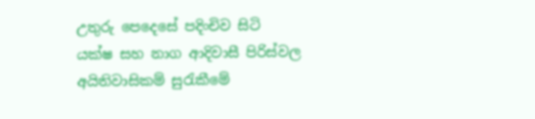උතුරු පෙදෙසේ පදිංචිව සිටි යක්ෂ සහ නාග ආදිවාසී පිරිස්වල අයිතිවාසිකම් සුරැකීමේ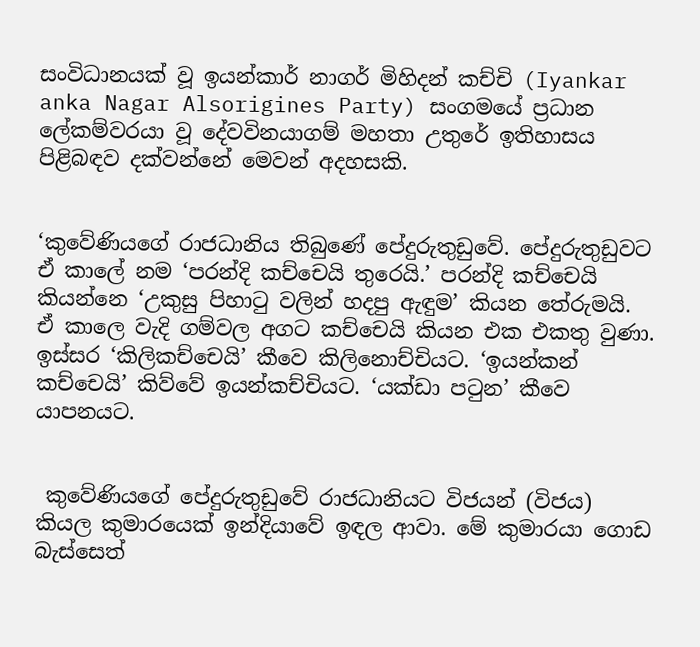සංවිධානයක් වූ ඉයන්කාර් නාගර් මිහිදන් කච්චි (Iyankar anka Nagar Alsorigines Party) සංගමයේ ප්‍රධාන ලේකම්වරයා වූ දේවවිනයාගම් මහතා උතුරේ ඉතිහාසය පිළිබඳව දක්වන්නේ මෙවන් අදහසකි.


‘කුවේණියගේ රාජධානිය තිබුණේ පේදුරුතුඩුවේ. පේදුරුතුඩුවට ඒ කාලේ නම ‘පරන්දි කච්චෙයි තුරෙයි.’ පරන්දි කච්චෙයි කියන්නෙ ‘උකුසු පිහාටු වලින් හදපු ඇඳුම’ කියන තේරුමයි. ඒ කාලෙ වැදි ගම්වල අගට කච්චෙයි කියන එක එකතු වුණා. ඉස්සර ‘කිලිකච්චෙයි’ කීවෙ කිලිනොච්චියට. ‘ඉයන්කන් කච්චෙයි’ කිව්වේ ඉයන්කච්චියට. ‘යක්ඩා පටුන’ කීවෙ යාපනයට.


 කුවේණියගේ පේදුරුතුඩුවේ රාජධානියට විජයන් (විජය) කියල කුමාරයෙක් ඉන්දියාවේ ඉඳල ආවා. මේ කුමාරයා ගොඩ බැස්සෙත්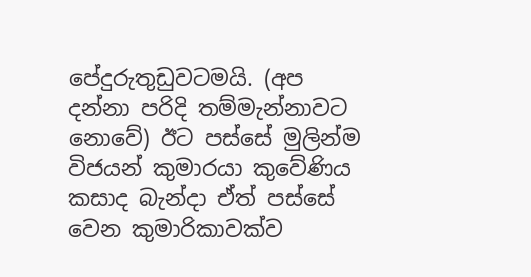පේදුරුතුඩුවටමයි. (අප දන්නා පරිදි තම්මැන්නාවට නොවේ) ඊට පස්සේ මුලින්ම විජයන් කුමාරයා කුවේණිය කසාද බැන්ද‌ා ඒත් පස්සේ වෙන කුමාරිකාවක්ව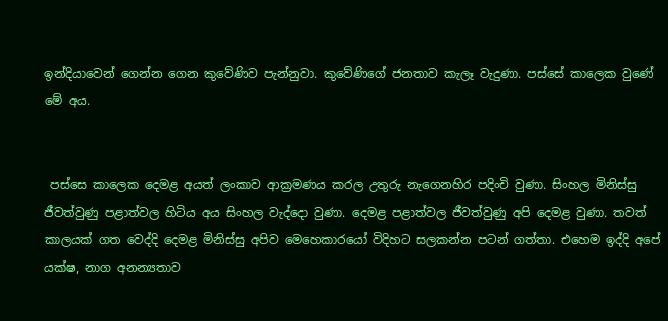ඉන්දියාවෙන් ගෙන්න ගෙන කුවේණිව පැන්නුවා. කුවේණිගේ ජනතාව කැලෑ වැදුණා. පස්සේ කාලෙක වුණේ මේ අය.


 පස්සෙ කාලෙක දෙමළ අයත් ලංකාව ආක්‍රමණය කරල උතුරු නැගෙනහිර පදිංචි වුණා. සිංහල මිනිස්සු ජීවත්වුණු පළාත්වල හිටිය අය සිංහල වැද්දො වුණා. දෙමළ පළාත්වල ජීවත්වුණු අපි දෙමළ වුණා. තවත් කාලයක් ගත වෙද්දි දෙමළ මිනිස්සු අපිව මෙහෙකාරයෝ විදිහට සලකන්න පටන් ගත්තා. එහෙම ඉද්දි අපේ යක්ෂ, නාග අනන්‍යතාව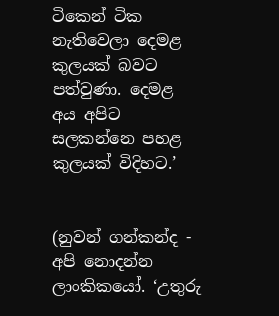ටිකෙන් ටික නැතිවෙලා දෙමළ කුලයක් බවට පත්වුණා. දෙමළ අය අපිට සලකන්නෙ පහළ කුලයක් විදිහට.’


(නුවන් ගන්කන්ද - අපි නොදන්න ලාංකිකයෝ. ‘උතුරු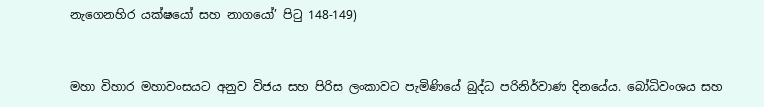නැගෙනහිර යක්ෂයෝ සහ නාගයෝ’ පිටු 148-149)


මහා විහාර මහාවංසයට අනුව විජය සහ පිරිස ලංකාවට පැමිණියේ බුද්ධ පරිනිර්වාණ දිනයේය. බෝධිවංශය සහ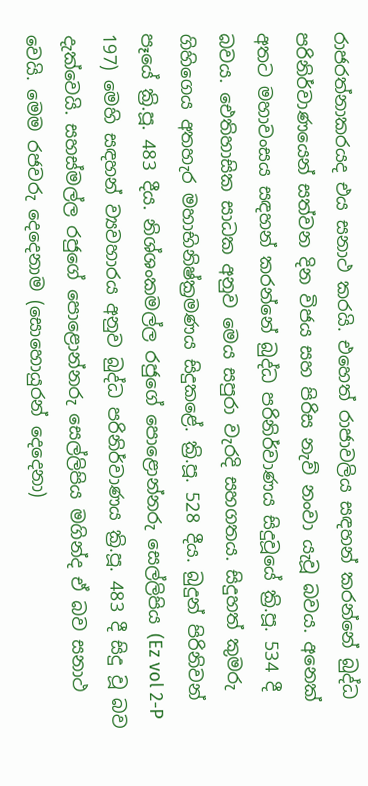රාජරත්නාකරයද එය සනාථ කරයි. එහෙත් රාජාවලිය සඳහන් කරන්නේ බුද්ධ පරිනිර්වාණයෙන් සත්වන දින විජය සහ පිරිස නැව් නංවා යැවූ බවය. අනෙක් අතට මහාවංසය සඳහන් කරන්නේ බුද්ධ පරිනිර්වාණය සිදුවූයේ ක්‍රි.පූ. 534 දී බවය. ඓතිහාසික සාධක අනුව මෙය සපුරා වැරදි සහගතය. සිදුහත් කුමරු ගිහිගෙය අතහැර මහාභිනිෂ්ක්‍රමණය සිදුකළේ. ක්‍රි.පූ. 528 දීය. බුදුන් පිරිනිවන් පෑයේ ක්‍රි.පූ. 483 දීය. නිශ්ශංකමල්ල රජුගේ පොළොන්නරු සෙල්ලිපිය (Ez vol 2-P 197) මෙහි සඳහන් ව්‍යවහාරය අනුව බුද්ධ පරිනිර්වාණය ක්‍රි.පූ. 483 දී සිදු වූ බව දැක්වෙයි. සහස්මල්ල රජුගේ පොළොන්නරු සෙල්ලිපිය මගින්ද ඒ බව සනාථ වෙයි. මෙම රජවරු දෙදෙනාම (සොහොයුරන් දෙදෙනා)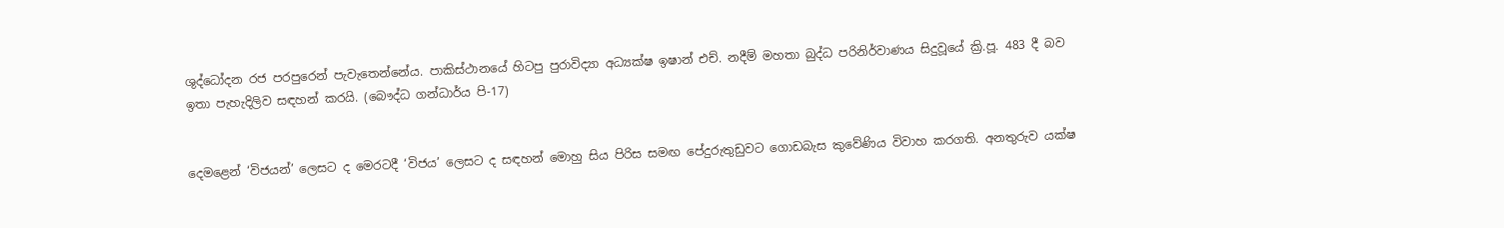ශුද්ධෝදන රජ පරපුරෙන් පැවැතෙන්නේය. පාකිස්ථානයේ හිටපු පුරාවිද්‍යා අධ්‍යක්ෂ ඉෂාන් එච්. නදීම් මහතා බුද්ධ පරිනිර්වාණය සිදුවූයේ ක්‍රි.පූ. 483 දී බව ඉතා පැහැදිලිව සඳහන් කරයි. (බෞද්ධ ගන්ධාර්ය පි-17)


දෙමළෙන් ‘විජයන්’ ලෙසට ද මෙරටදී ‘විජය’ ලෙසට ද සඳහන් මොහු සිය පිරිස සමඟ පේදුරුතුඩුවට ගොඩබැස කුවේණිය විවාහ කරගති. අනතුරුව යක්ෂ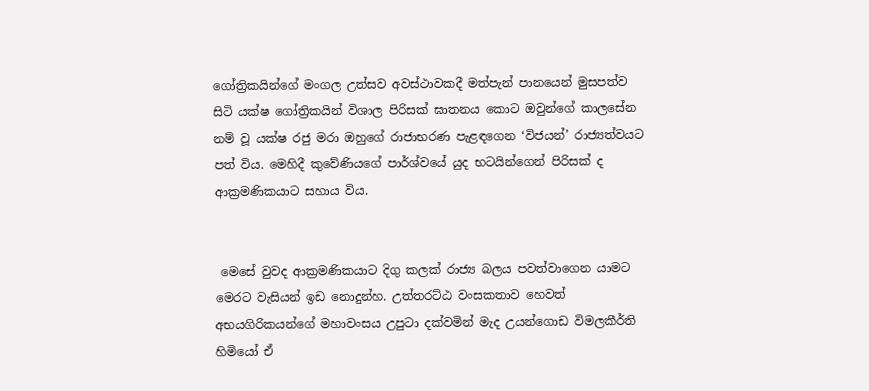ගෝත්‍රිකයින්ගේ මංගල උත්සව අවස්ථාවකදී මත්පැන් පානයෙන් මුසපත්ව සිටි යක්ෂ ගෝත්‍රිකයින් විශාල පිරිසක් ඝාතනය කොට ඔවුන්ගේ කාලසේන නම් වූ යක්ෂ රජු මරා ඔහුගේ රාජාභරණ පැළඳගෙන ‘විජයන්’ රාජ්‍යත්වයට පත් විය. මෙහිදී කුවේණියගේ පාර්ශ්වයේ යුද භටයින්ගෙන් පිරිසක් ද ආක්‍රමණිකයාට සහාය විය.


 මෙසේ වුවද ආක්‍රමණිකයාට දිගු කලක් රාජ්‍ය බලය පවත්වාගෙන යාමට මෙරට වැසියන් ඉඩ නොදුන්හ. උත්තරට්ඨ වංසකතාව හෙවත් අභයගිරිකයන්ගේ මහාවංසය උපුටා දක්වමින් මැද උයන්ගොඩ විමලකීර්ති හිමියෝ ඒ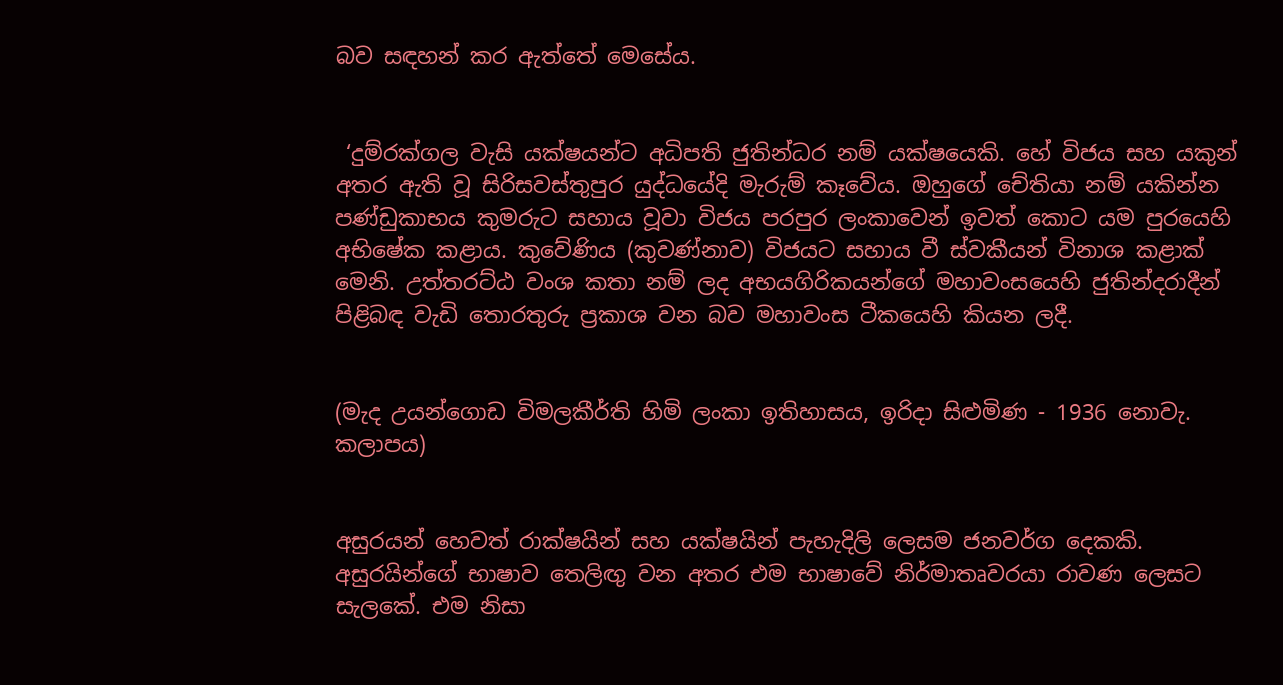බව සඳහන් කර ඇත්තේ මෙසේය.


 ‘දුම්රක්ගල වැසි යක්ෂයන්ට අධිපති ජුතින්ධර නම් යක්ෂයෙකි. හේ විජය සහ යකුන් අතර ඇති වූ සිරිසවස්තුපුර යුද්ධයේදි මැරුම් කෑවේය. ඔහුගේ චේතියා නම් යකින්න පණ්ඩුකාභය කුමරුට සහාය වූවා විජය පරපුර ලංකාවෙන් ඉවත් කොට යම පුරයෙහි අභිෂේක කළාය. කුවේණිය (කුවණ්නාව) විජයට සහාය වී ස්වකීයන් විනාශ කළාක් මෙනි. උත්තරට්ඨ වංශ කතා නම් ලද අභයගිරිකයන්ගේ මහාවංසයෙහි ජුතින්දරාදීන් පිළිබඳ වැඩි තොරතුරු ප්‍රකාශ වන බව මහාවංස ටීකයෙහි කියන ලදී.


(මැද උයන්ගොඩ විමලකීර්ති හිමි ලංකා ඉතිහාසය, ඉරිද‌ා සිළුමිණ - 1936 නොවැ. කලාපය)


අසුරයන් හෙවත් රාක්ෂයින් සහ යක්ෂයින් පැහැදිලි ලෙසම ජනවර්ග දෙකකි. අසුරයින්ගේ භාෂාව තෙලිඟු වන අතර එම භාෂාවේ නිර්මාතෘවරයා රාවණ ලෙසට සැලකේ. එම නිසා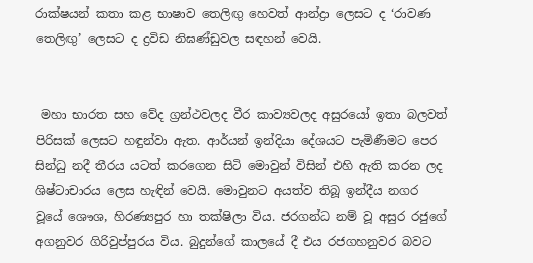රාක්ෂයන් කතා කළ භාෂාව තෙලිඟු හෙවත් ආන්ද්‍රා ලෙසට ද ‘රාවණ තෙලිඟු’ ලෙසට ද ද්‍රවිඩ නිඝණ්ඩුවල සඳහන් වෙයි.


 මහා භාරත සහ වේද ග්‍රන්ථවලද වීර කාව්‍යවලද අසුරයෝ ඉතා බලවත් පිරිසක් ලෙසට හඳුන්වා ඇත. ආර්යන් ඉන්දියා දේශයට පැමිණීමට පෙර සින්ධු නදී තීරය යටත් කරගෙන සිටි මොවුන් විසින් එහි ඇති කරන ලද ශිෂ්ටාචාරය ලෙස හැඳින් වෙයි. මොවුනට අයත්ව තිබූ ඉන්දීය නගර වූයේ ශෞශ, හිරණ්‍යපුර හා තක්ෂිලා විය. ජරගන්ධ නම් වූ අසුර රජුගේ අගනුවර ගිරිවුප්පුරය විය. බුදුන්ගේ කාලයේ දී එය රජගහනුවර බවට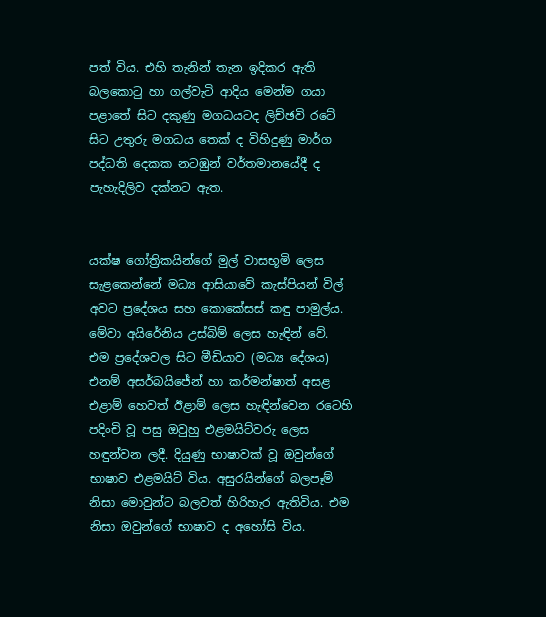පත් විය. එහි තැනින් තැන ඉදිකර ඇති බලකොටු හා ගල්වැටි ආදිය මෙන්ම ගයා පළාතේ සිට දකුණු මගධයටද ලිච්ඡවි රටේ සිට උතුරු මගධය තෙක් ද විහිදුණු මාර්ග පද්ධති දෙකක නටඹුන් වර්තමානයේදී ද පැහැදිලිව දක්නට ඇත.


යක්ෂ ගෝත්‍රිකයින්ගේ මුල් වාසභූමි ලෙස සැළකෙන්නේ මධ්‍ය ආසියාවේ කැස්පියන් විල් අවට ප්‍රදේශය සහ කොකේසස් කඳු පාමුල්ය. මේවා අයිරේනිය උස්බිම් ලෙස හැඳින් වේ. එම ප්‍රදේශවල සිට මීඩියාව (මධ්‍ය දේශය) එනම් අසර්බයිජේන් හා කර්මන්ෂාත් අසළ එළාම් හෙවත් ඊළාම් ලෙස හැඳින්වෙන රටෙහි පදිංචි වූ පසු ඔවුහු එළමයිට්වරු ලෙස හඳුන්වන ලදී. දියුණු භාෂාවක් වූ ඔවුන්ගේ භාෂාව එළමයිට් විය. අසුරයින්ගේ බලපෑම් නිසා මොවුන්ට බලවත් හිරිහැර ඇතිවිය. එම නිසා ඔවුන්ගේ භාෂාව ද අහෝසි විය.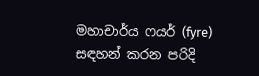මහාචාර්ය ෆයර් (fyre) සඳහන් කරන පරිදි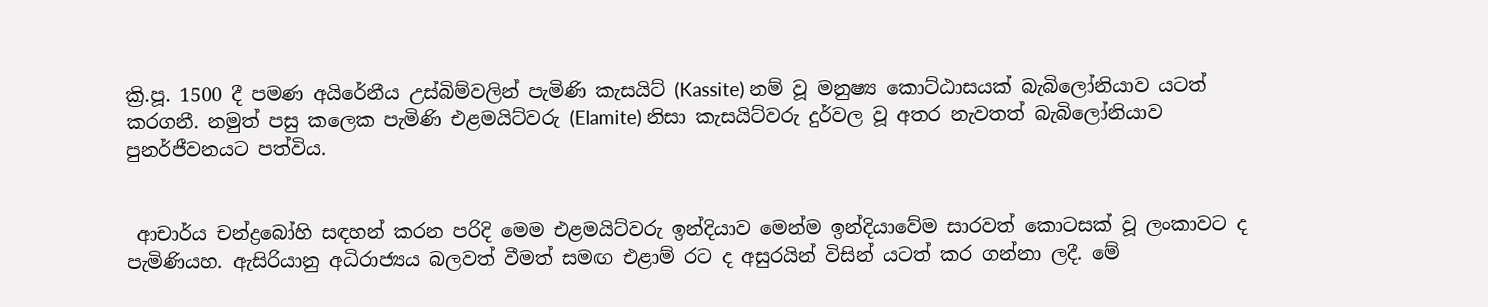ක්‍රි.පූ. 1500 දී පමණ අයිරේනීය උස්බිම්වලින් පැමිණි කැසයිට් (Kassite) නම් වූ මනුෂ්‍ය කොට්ඨාසයක් බැබිලෝනියාව යටත් කරගනී. නමුත් පසු කලෙක පැමිණි එළමයිට්වරු (Elamite) නිසා කැසයිට්වරු දුර්වල වූ අතර නැවතත් බැබිලෝනියාව පුනර්ජීවනයට පත්විය.


 ආචාර්ය චන්ද්‍රබෝහි සඳහන් කරන පරිදි මෙම එළමයිට්වරු ඉන්දියාව මෙන්ම ඉන්දියාවේම සාරවත් කොටසක් වූ ලංකාවට ද පැමිණියහ. ඇසිරියානු අධිරාජ්‍යය බලවත් වීමත් සමඟ එළාම් රට ද අසුරයින් විසින් යටත් කර ගන්නා ලදී. මේ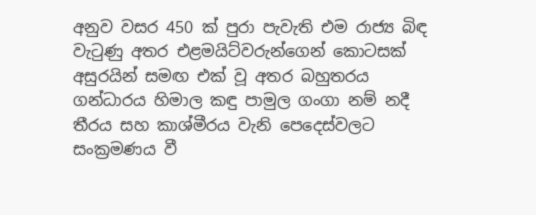අනුව වසර 450 ක් පුරා පැවැති එම රාජ්‍ය බිඳ වැටුණු අතර එළමයිට්වරුන්ගෙන් කොටසක් අසුරයින් සමඟ එක් වූ අතර බහුතරය ගන්ධාරය හිමාල කඳු පාමුල ගංගා නම් නදී තීරය සහ කාශ්මීරය වැනි පෙදෙස්වලට සංක්‍රමණය වී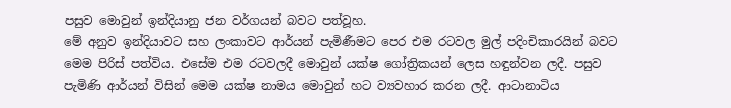පසුව මොවුන් ඉන්දියානු ජන වර්ගයන් බවට පත්වූහ.
මේ අනුව ඉන්දියාවට සහ ලංකාවට ආර්යන් පැමිණීමට පෙර එම රටවල මුල් පදිංචිකාරයින් බවට මෙම පිරිස් පත්විය. එසේම එම රටවලදී මොවුන් යක්ෂ ගෝත්‍රිකයන් ලෙස හඳුන්වන ලදී. පසුව පැමිණි ආර්යන් විසින් මෙම යක්ෂ නාමය මොවුන් හට ව්‍යවහාර කරන ලදී. ආටානාටිය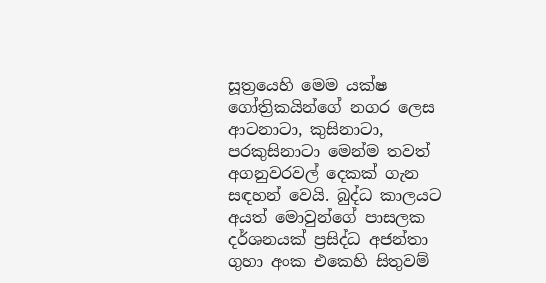සූත්‍රයෙහි මෙම යක්ෂ ගෝත්‍රිකයින්ගේ නගර ලෙස ආටනාටා, කුසිනාටා, පරකුසිනාටා මෙන්ම තවත් අගනුවරවල් දෙකක් ගැන සඳහන් වෙයි. බුද්ධ කාලයට අයත් මොවුන්ගේ පාසලක දර්ශනයක් ප්‍රසිද්ධ අජන්තා ගුහා අංක එකෙහි සිතුවම්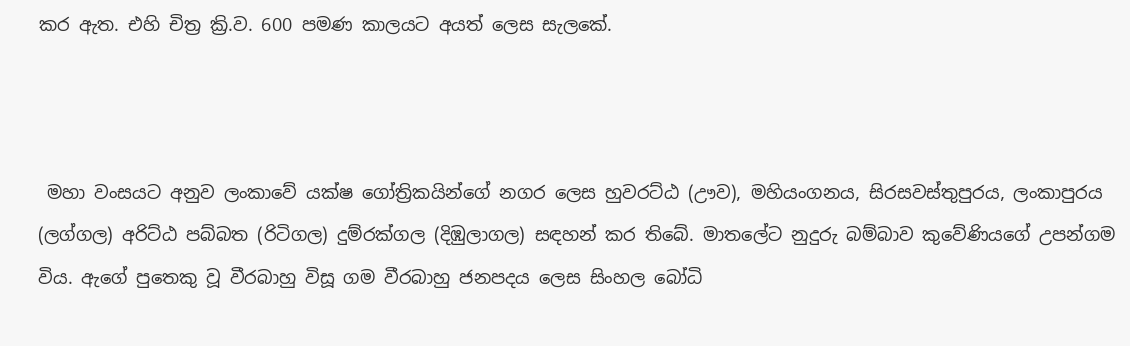කර ඇත. එහි චිත්‍ර ක්‍රි.ව. 600 පමණ කාලයට අයත් ලෙස සැලකේ.



 මහා වංසයට අනුව ලංකාවේ යක්ෂ ගෝත්‍රිකයින්ගේ නගර ලෙස හුවරට්ඨ (ඌව), මහියංගනය, සිරසවස්තුපුරය, ලංකාපුරය (ලග්ගල) අරිට්ඨ පබ්බත (රිටිගල) දුම්රක්ගල (දිඹුලාගල) සඳහන් කර තිබේ. මාතලේට නුදුරු බම්බාව කුවේණියගේ උපන්ගම විය. ඇගේ පුතෙකු වූ වීරබාහු විසූ ගම වීරබාහු ජනපදය ලෙස සිංහල බෝධි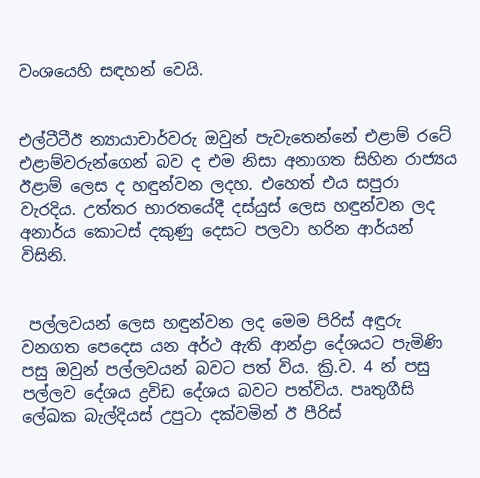වංශයෙහි සඳහන් වෙයි.


එල්ටීටීඊ න්‍යායාචාර්වරු ඔවුන් පැවැතෙන්නේ එළාම් රටේ එළාම්වරුන්ගෙන් බව ද එම නිසා අනාගත සිහින රාජ්‍යය ඊළාම් ලෙස ද හඳුන්වන ලදහ. එහෙත් එය සපුරා වැරදිය. උත්තර භාරතයේදී දස්යුස් ලෙස හඳුන්වන ලද අනාර්ය කොටස් දකුණු දෙසට පලවා හරින ආර්යන් විසිනි.


 පල්ලවයන් ලෙස හඳුන්වන ලද මෙම පිරිස් අඳුරු වනගත පෙදෙස යන අර්ථ ඇති ආන්ද්‍රා දේශයට පැමිණි පසු ඔවුන් පල්ලවයන් බවට පත් විය. ක්‍රි.ව. 4 න් පසු පල්ලව දේශය ද්‍රවිඩ දේශය බවට පත්විය. පෘතුගීසි ලේඛක බැල්දියස් උපුටා දක්වමින් ඊ පීරිස්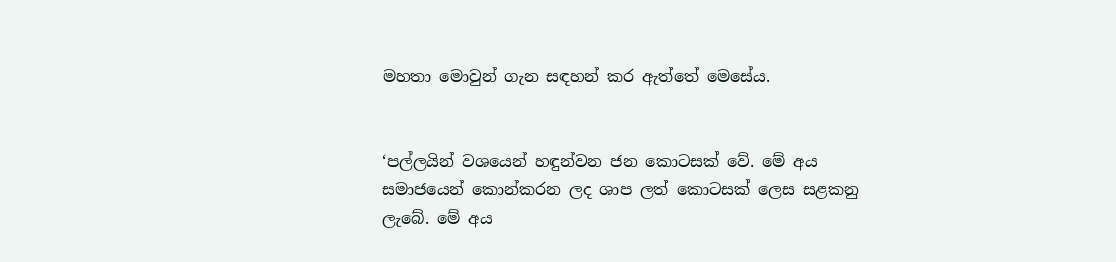මහතා මොවුන් ගැන සඳහන් කර ඇත්තේ මෙසේය.


‘පල්ලයින් වශයෙන් හඳුන්වන ජන කොටසක් වේ. මේ අය සමාජයෙන් කොන්කරන ලද ශාප ලත් කොටසක් ලෙස සළකනු ලැබේ. මේ අය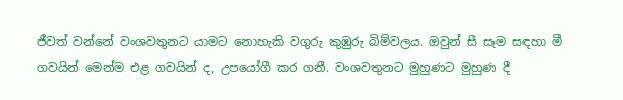ජීවත් වන්නේ වංශවතුනට යාමට නොහැකි වගුරු කුඹුරු බිම්වලය. ඔවුන් සී සෑම සඳහා මී ගවයින් මෙන්ම එළ ගවයින් ද, උපයෝගී කර ගනී. වංශවතුනට මුහුණට මුහුණ දී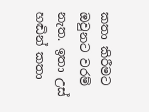කතා කිරීමට ඔවුනට වරම් නැත. ඉතා උස් හඬින් කතා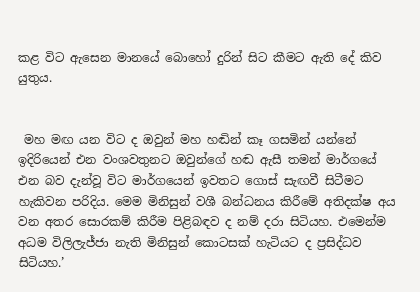කළ විට ඇසෙන මානයේ බොහෝ දුරින් සිට කීමට ඇති දේ කිව යුතුය.


 මහ මඟ යන විට ද ඔවුන් මහ හඬින් කෑ ගසමින් යන්නේ ඉදිරියෙන් එන වංශවතුනට ඔවුන්ගේ හඬ ඇසී තමන් මාර්ගයේ එන බව දැන්වූ විට මාර්ගයෙන් ඉවතට ගොස් සැඟවී සිටීමට හැකිවන පරිදිය. මෙම මිනිසුන් වශී බන්ධනය කිරීමේ අතිදක්ෂ අය වන අතර සොරකම් කිරීම පිළිබඳව ද නම් දරා සිටියහ. එමෙන්ම අධම විලිලැජ්ජා නැති මිනිසුන් කොටසක් හැටියට ද ප්‍රසිද්ධව සිටියහ.’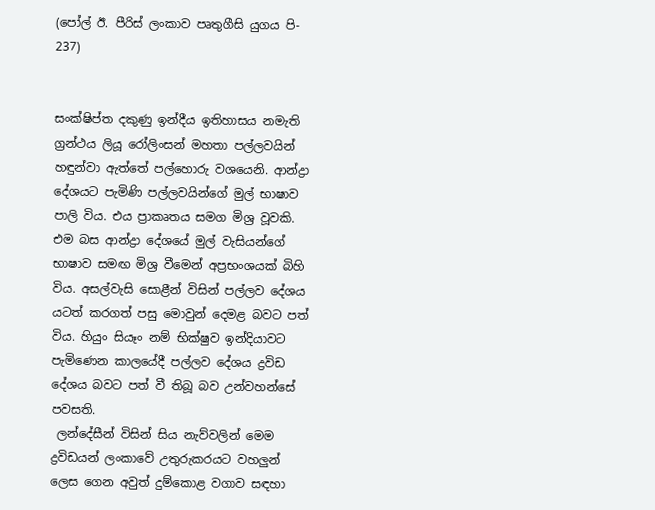(පෝල් ඊ. පීරිස් ලංකාව පෘතුගීසි යුගය පි- 237)


සංක්ෂිප්ත දකුණු ඉන්දීය ඉතිහාසය නමැති ග්‍රන්ථය ලියූ රෝලිංසන් මහතා පල්ලවයින් හඳුන්වා ඇත්තේ පල්හොරු වශයෙනි. ආන්ද්‍රා දේශයට පැමිණි පල්ලවයින්ගේ මුල් භාෂාව පාලි විය. එය ප්‍රාකෘතය සමග මිශ්‍ර වූවකි. එම බස ආන්ද්‍රා දේශයේ මුල් වැසියන්ගේ භාෂාව සමඟ මිශ්‍ර වීමෙන් අප්‍රභංශයක් බිහි විය. අසල්වැසි සොළීන් විසින් පල්ලව දේශය යටත් කරගත් පසු මොවුන් දෙමළ බවට පත් විය. හියුං සියෑං නම් භික්ෂුව ඉන්දියාවට පැමිණෙන කාලයේදී පල්ලව දේශය ද්‍රවිඩ දේශය බවට පත් වී තිබූ බව උන්වහන්සේ පවසති.
 ලන්දේසීන් විසින් සිය නැව්වලින් මෙම ද්‍රවිඩයන් ලංකාවේ උතුරුකරයට වහලුන් ලෙස ගෙන අවුත් දුම්කොළ වගාව සඳහා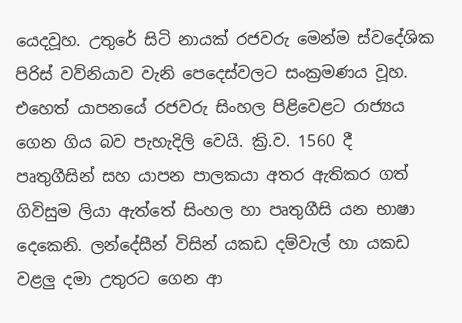යෙදවූහ. උතුරේ සිටි නායක් රජවරු මෙන්ම ස්වදේශික පිරිස් වව්නියාව වැනි පෙදෙස්වලට සංක්‍රමණය වූහ. එහෙත් යාපනයේ රජවරු සිංහල පිළිවෙළට රාජ්‍යය ගෙන ගිය බව පැහැදිලි වෙයි. ක්‍රි.ව. 1560 දී පෘතුගීසින් සහ යාපන පාලකයා අතර ඇතිකර ගත් ගිවිසුම ලියා ඇත්තේ සිංහල හා පෘතුගීසි යන භාෂා දෙකෙනි. ලන්දේසීන් විසින් යකඩ දම්වැල් හා යකඩ වළලු දමා උතුරට ගෙන ආ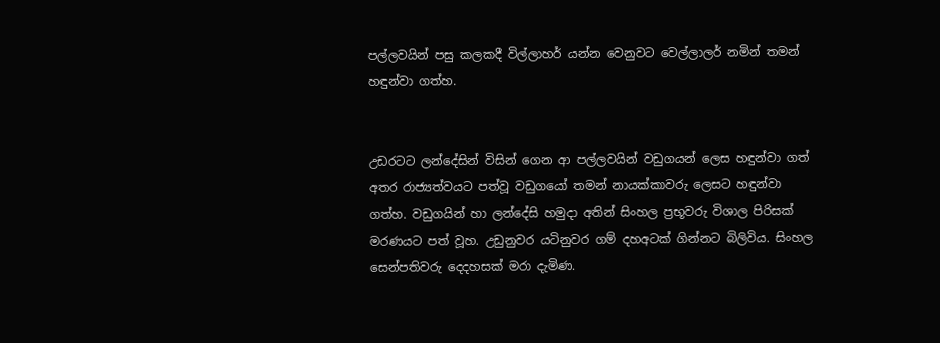පල්ලවයින් පසු කලකදී විල්ලාහර් යන්න වෙනුවට වෙල්ලාලර් නමින් තමන් හඳුන්වා ගත්හ.


උඩරටට ලන්දේසින් විසින් ගෙන ආ පල්ලවයින් වඩුගයන් ලෙස හඳුන්වා ගත් අතර රාජ්‍යත්වයට පත්වූ වඩුගයෝ තමන් නායක්කාවරු ලෙසට හඳුන්වා ගත්හ. වඩුගයින් හා ලන්දේසි හමුද‌ා අතින් සිංහල ප්‍රභූවරු විශාල පිරිසක් මරණයට පත් වූහ. උඩුනුවර යටිනුවර ගම් දහඅටක් ගින්නට බිලිවිය. සිංහල සෙන්පතිවරු දෙදහසක් මරා දැමිණ.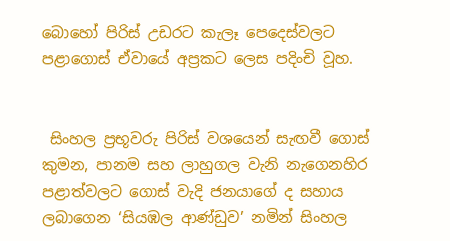බොහෝ පිරිස් උඩරට කැලෑ පෙදෙස්වලට පළාගොස් ඒවායේ අප්‍රකට ලෙස පදිංචි වූහ.


 සිංහල ප්‍රභූවරු පිරිස් වශයෙන් සැඟවී ගොස් කුමන, පානම සහ ලාහුගල වැනි නැගෙනහිර පළාත්වලට ගොස් වැදි ජනයාගේ ද සහාය ලබාගෙන ‘සියඹල ආණ්ඩුව’ නමින් සිංහල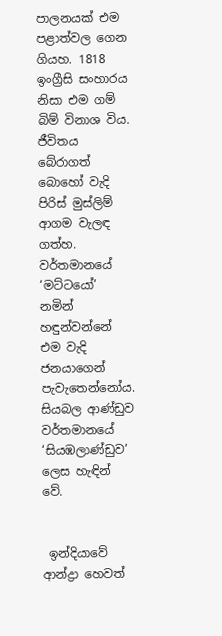පාලනයක් එම පළාත්වල ගෙන ගියහ. 1818 ඉංග්‍රීසි සංහාරය නිසා එම ගම් බිම් විනාශ විය. ජීවිතය බේරාගත් බොහෝ වැදි පිරිස් මුස්ලිම් ආගම වැලඳ ගත්හ. වර්තමානයේ ‘මට්ටයෝ’ නමින් හඳුන්වන්නේ එම වැදි ජනයාගෙන් පැවැතෙන්නෝය. සියබල ආණ්ඩුව වර්තමානයේ ‘සියඹලාණ්ඩුව’ ලෙස හැඳින් වේ.


 ඉන්දියාවේ ආන්ද්‍ර‌ා හෙවත්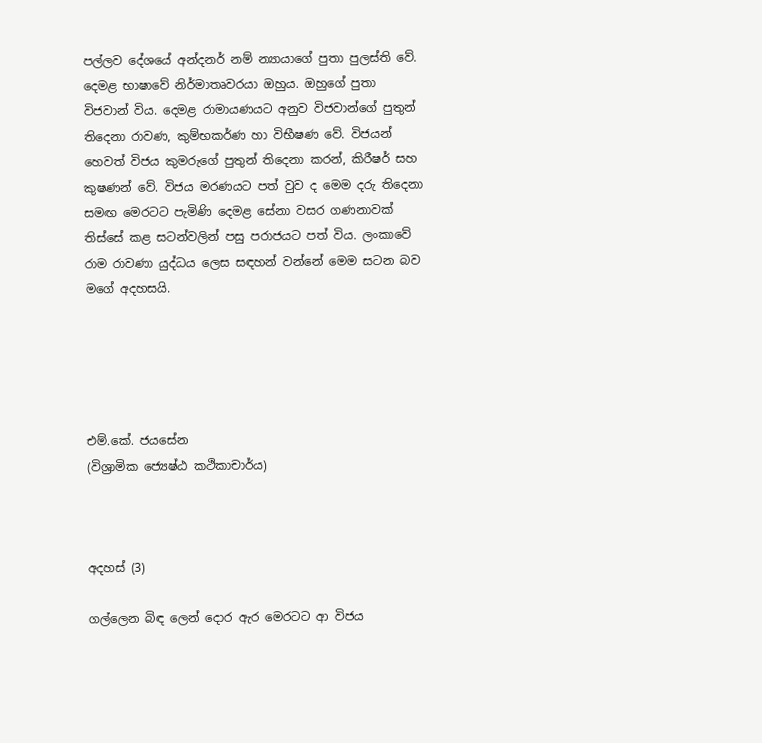පල්ලව දේශයේ අන්දනර් නම් න්‍යායාගේ පුතා පුලස්ති වේ. දෙමළ භාෂාවේ නිර්මාතෘවරයා ඔහුය. ඔහුගේ පුතා විජවාන් විය. දෙමළ රාමායණයට අනුව විජවාන්ගේ පුතුන් තිදෙනා රාවණ, කුම්භකර්ණ හා විභීෂණ වේ. විජයන් හෙවත් විජය කුමරුගේ පුතුන් තිදෙනා කරන්, කිරීෂර් සහ කුෂණන් වේ. විජය මරණයට පත් වුව ද මෙම දරු තිදෙනා සමඟ මෙරටට පැමිණි දෙමළ සේනා වසර ගණනාවක් තිස්සේ කළ සටන්වලින් පසු පරාජයට පත් විය. ලංකාවේ රාම රාවණා යුද්ධය ලෙස සඳහන් වන්නේ මෙම සටන බව මගේ අදහසයි.





එම්.කේ. ජයසේන
(විශ්‍රාමික ජ්‍යෙෂ්ඨ කථිකාචාර්ය)



අදහස් (3)

ගල්ලෙන බිඳ ලෙන් දෙ‌ාර ඇර මෙරටට ආ විජය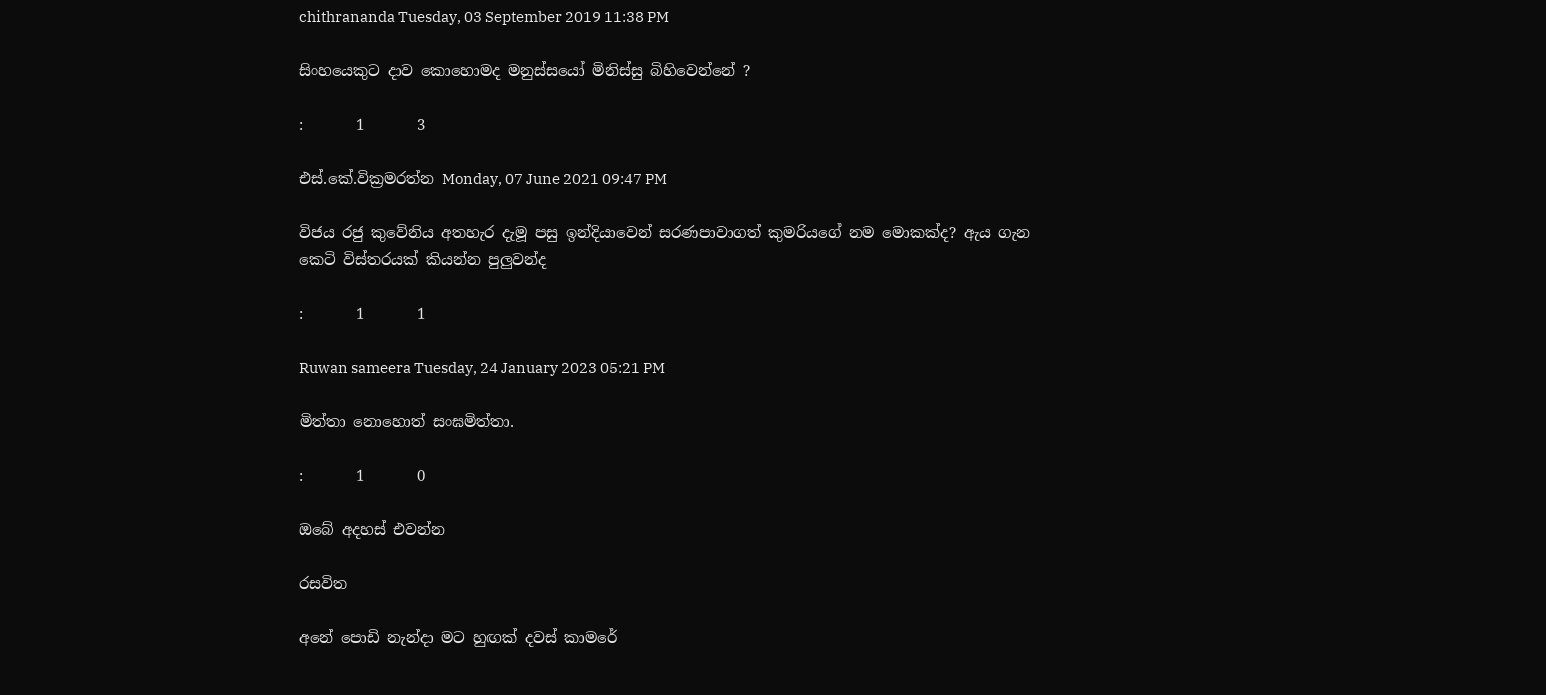chithrananda Tuesday, 03 September 2019 11:38 PM

සිංහයෙකුට දාව කොහොමද මනුස්සයෝ මිනිස්සු බිහිවෙන්නේ ?

:       1       3

එස්.කේ.වික්‍රමරත්න Monday, 07 June 2021 09:47 PM

විජය රජු කුවේනිය අතහැර දැමූ පසු ඉන්දියාවෙන් සරණපාවාගත් කුමරියගේ නම මොකක්ද? ඇය ගැන කෙටි විස්තරයක් කියන්න පුලුවන්ද

:       1       1

Ruwan sameera Tuesday, 24 January 2023 05:21 PM

මිත්තා නොහොත් සංඝමිත්තා.

:       1       0

ඔබේ අදහස් එවන්න

රසවිත

අනේ පොඩි නැන්දා මට හුඟක් දවස් කාමරේ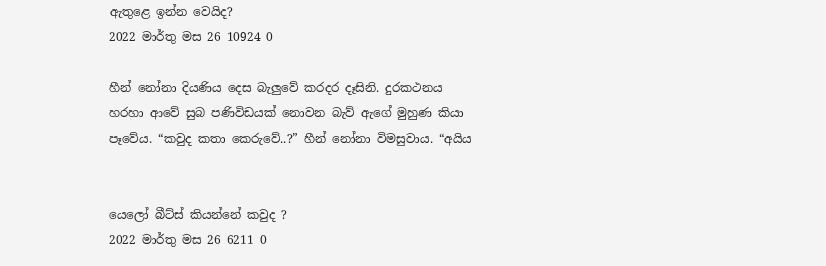ඇතුළෙ ඉන්න වෙයිද?
2022 මාර්තු මස 26 10924 0

හීන් නෝනා දියණිය දෙස බැලු‍වේ කරදර දෑසිනි. දුරකථනය හරහා ආවේ සුබ පණිවිඩයක් නොවන බැව් ඇගේ මුහුණ කියා පෑවේය. “කවුද කතා කෙරුවේ..?” හීන් නෝනා විමසුවාය. “අයිය


යෙලෝ බීට්ස් කියන්නේ කවුද ?
2022 මාර්තු මස 26 6211 0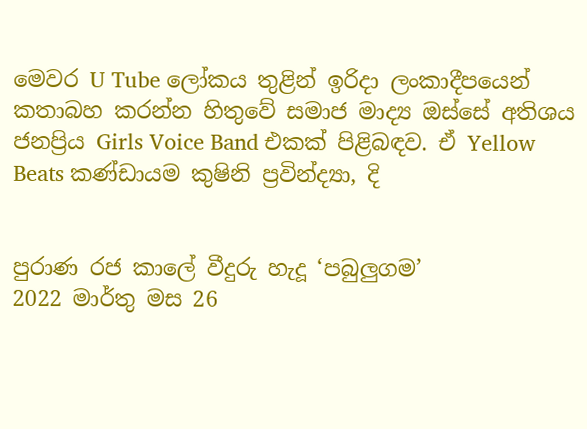මෙවර U Tube ලෝකය තුළින් ඉරිදා ලංකාදීපයෙන් කතාබහ කරන්න හිතුවේ සමාජ මාද්‍ය ඔස්සේ අතිශය ජනප්‍රිය Girls Voice Band එකක් පිළිබඳව. ඒ Yellow Beats කණ්ඩායම කුෂිනි ප්‍රවින්ද්‍යා, දි


පුරාණ රජ කාලේ වීදුරු හැදූ ‘පබුලුගම’
2022 මාර්තු මස 26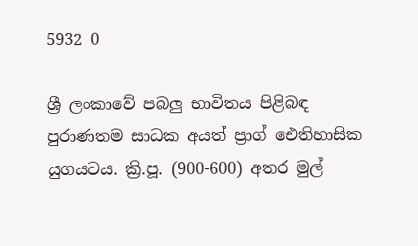5932 0

ශ්‍රී ලංකාවේ පබලු භාවිතය පිළිබඳ පුරාණතම සාධක අයත් ප්‍රාග් ඓතිහාසික යුගයටය. ක්‍රි.පූ. (900-600) අතර මුල්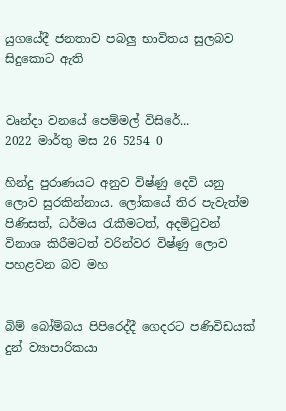යුගයේදී ජනතාව පබලු භාවිතය සුලබව සිදුකොට ඇති


වෘන්දා වනයේ පෙම්මල් විසිරේ...
2022 මාර්තු මස 26 5254 0

හින්දු පුරාණයට අනුව විෂ්ණු දෙවි යනු ලොව සුරකින්නාය. ලෝකයේ තිර පැවැත්ම පිණිසත්, ධර්මය රැකීමටත්, අදමිටුවන් විනාශ කිරීමටත් වරින්වර විෂ්ණු ලොව පහළවන බව මහ


බිම් බෝම්බය පිපිරෙද්දී ගෙදරට පණිවිඩයක් දුන් ව්‍යාපාරිකයා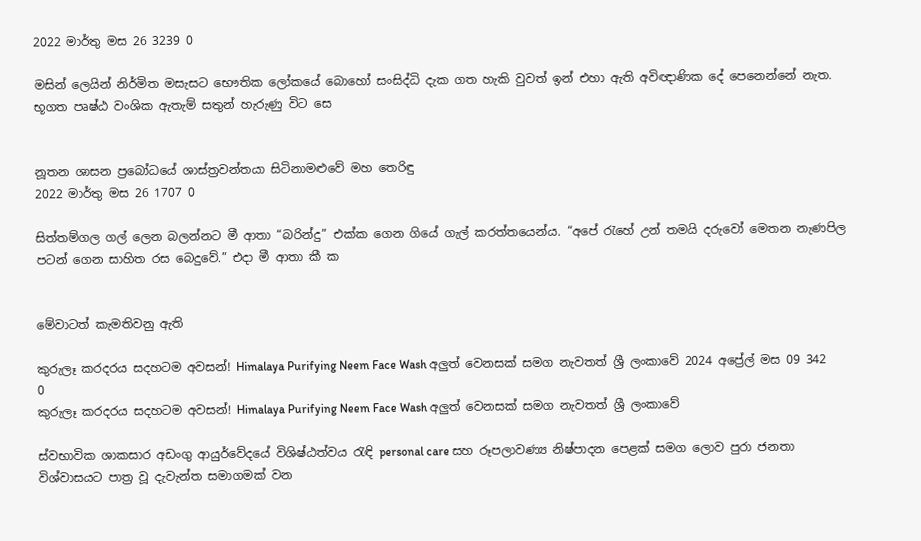2022 මාර්තු මස 26 3239 0

මසින් ලෙයින් නිර්මිත මසැසට භෞතික ලෝකයේ බොහෝ සංසිද්ධි දැක ගත හැකි වුවත් ඉන් එහා ඇති අවිඥාණික දේ පෙනෙන්නේ නැත. භූගත පෘෂ්ඨ වංශික ඇතැම් සතුන් හැරුණු විට සෙ


නූතන ශාසන ප්‍රබෝධයේ ශාස්ත්‍රවන්තයා සිටිනාමළුවේ මහ තෙරිඳු
2022 මාර්තු මස 26 1707 0

සිත්තම්ගල ගල් ලෙන බලන්නට මී ආතා “බරින්දු” එක්ක ගෙන ගියේ ගැල් කරත්තයෙන්ය. “අපේ ‍රැහේ උන් තමයි දරුවෝ මෙතන නැණපිල පටන් ගෙන සාහිත රස බෙදුවේ.” එදා මී ආතා කී ක


මේවාටත් කැමතිවනු ඇති

කුරුලෑ කරදරය සදහටම අවසන්! Himalaya Purifying Neem Face Wash අලුත් වෙනසක් සමග නැවතත් ශ්‍රී ලංකාවේ 2024 අප්‍රේල් මස 09 342 0
කුරුලෑ කරදරය සදහටම අවසන්! Himalaya Purifying Neem Face Wash අලුත් වෙනසක් සමග නැවතත් ශ්‍රී ලංකාවේ

ස්වභාවික ශාකසාර අඩංගු ආයුර්වේදයේ විශිෂ්ඨත්වය රැඳි personal care සහ රූපලාවණ්‍ය නිෂ්පාදන පෙළක් සමග ලොව පුරා ජනතා විශ්වාසයට පාත්‍ර වූ දැවැන්ත සමාගමක් වන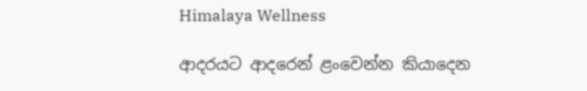Himalaya Wellness

ආදරයට ආදරෙන් ළංවෙන්න කියාදෙන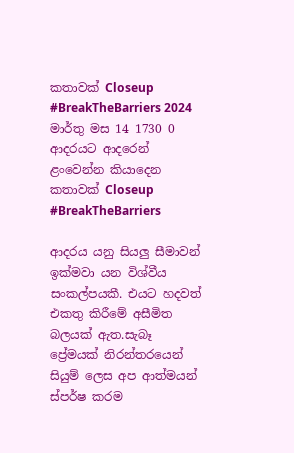කතාවක් Closeup #BreakTheBarriers 2024 මාර්තු මස 14 1730 0
ආදරයට ආදරෙන් ළංවෙන්න කියාදෙන කතාවක් Closeup #BreakTheBarriers

ආදරය යනු සියලු සීමාවන් ඉක්මවා යන විශ්වීය සංකල්පයකී. එයට හදවත් එකතු කිරීමේ අසීමිත බලයක් ඇත.සැබෑ ප්‍රේමයක් නිරන්තරයෙන් සියුම් ලෙස අප ආත්මයන් ස්පර්ෂ කරම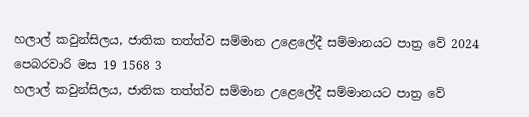හලාල් කවුන්සිලය, ජාතික තත්ත්ව සම්මාන උළෙලේදී සම්මානයට පාත්‍ර වේ 2024 පෙබරවාරි මස 19 1568 3
හලාල් කවුන්සිලය, ජාතික තත්ත්ව සම්මාන උළෙලේදී සම්මානයට පාත්‍ර වේ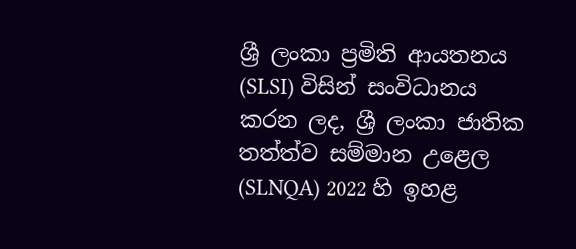ශ්‍රී ලංකා ප්‍රමිති ආයතනය (SLSI) විසින් සංවිධානය කරන ලද, ශ්‍රී ලංකා ජාතික තත්ත්ව සම්මාන උළෙල (SLNQA) 2022 හි ඉහළ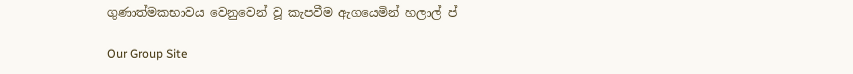ගුණාත්මකභාවය වෙනුවෙන් වූ කැපවීම ඇගයෙමින් හලාල් ප්

Our Group Site